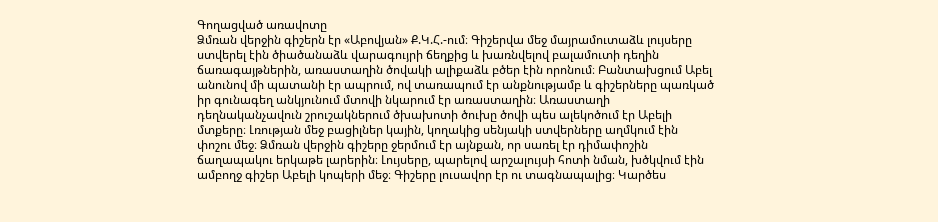Գողացված առավոտը
Ձմռան վերջին գիշերն էր «Աբովյան» Ք.Կ.Հ.-ում։ Գիշերվա մեջ մայրամուտաձև լույսերը ստվերել էին ծիածանաձև վարագույրի ճեղքից և խառնվելով բալամուտի դեղին ճառագայթներին, առաստաղին ծովակի ալիքաձև բծեր էին որոնում։ Բանտախցում Աբել անունով մի պատանի էր ապրում, ով տառապում էր անքնությամբ և գիշերները պառկած իր գունագեղ անկյունում մտովի նկարում էր առաստաղին։ Առաստաղի դեղնականչավուն շրուշակներում ծխախոտի ծուխը ծովի պես ալեկոծում էր Աբելի մտքերը։ Լռության մեջ բացիլներ կային, կողակից սենյակի ստվերները աղմկում էին փոշու մեջ։ Ձմռան վերջին գիշերը ջերմում էր այնքան, որ սառել էր դիմափոշին ճաղապակու երկաթե լարերին։ Լույսերը, պարելով արշալույսի հոտի նման, խծկվում էին ամբողջ գիշեր Աբելի կոպերի մեջ։ Գիշերը լուսավոր էր ու տագնապալից։ Կարծես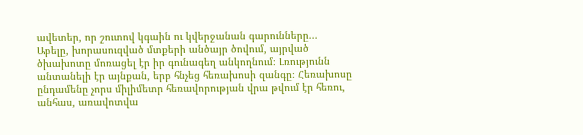ավետեր, որ շուտով կգաին ու կվերջանան գարունները... Աբելը, խորասուզված մտքերի անծայր ծովում, այրված ծխախոտը մոռացել էր իր գունագեղ անկողնում։ Լռությունն անտանելի էր այնքան, երբ հնչեց հեռախոսի զանգը։ Հեռախոսը ընդամենը չորս միլիմետր հեռավորության վրա թվում էր հեռու, անհաս, առավոտվա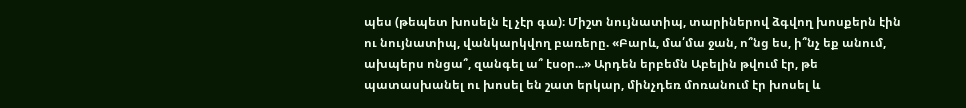պես (թեպետ խոսելն էլ չէր գա)։ Միշտ նույնատիպ, տարիներով ձգվող խոսքերն էին ու նույնատիպ, վանկարկվող բառերը. «Բարև, մա՛մա ջան, ո՞նց ես, ի՞նչ եք անում, ախպերս ոնցա՞, զանգել ա՞ էսօր...» Արդեն երբեմն Աբելին թվում էր, թե պատասխանել ու խոսել են շատ երկար, մինչդեռ մոռանում էր խոսել և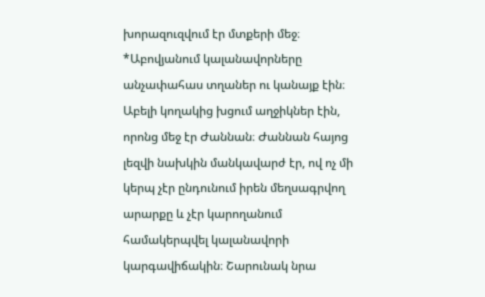խորազուզվում էր մտքերի մեջ։
*Աբովյանում կալանավորները անչափահաս տղաներ ու կանայք էին։ Աբելի կողակից խցում աղջիկներ էին, որոնց մեջ էր Ժաննան։ Ժաննան հայոց լեզվի նախկին մանկավարժ էր, ով ոչ մի կերպ չէր ընդունում իրեն մեղսագրվող արարքը և չէր կարողանում համակերպվել կալանավորի կարգավիճակին։ Շարունակ նրա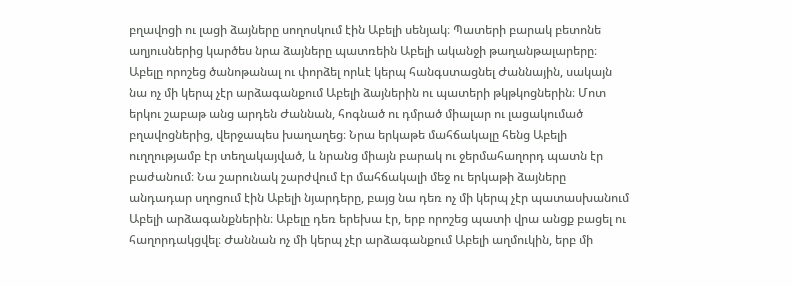բղավոցի ու լացի ձայները սողոսկում էին Աբելի սենյակ։ Պատերի բարակ բետոնե աղյուսներից կարծես նրա ձայները պատռեին Աբելի ականջի թաղանթալարերը։ Աբելը որոշեց ծանոթանալ ու փորձել որևէ կերպ հանգստացնել Ժաննային, սակայն նա ոչ մի կերպ չէր արձագանքում Աբելի ձայներին ու պատերի թկթկոցներին։ Մոտ երկու շաբաթ անց արդեն Ժաննան, հոգնած ու դմրած միալար ու լացակումած բղավոցներից, վերջապես խաղաղեց։ Նրա երկաթե մահճակալը հենց Աբելի ուղղությամբ էր տեղակայված, և նրանց միայն բարակ ու ջերմահաղորդ պատն էր բաժանում։ Նա շարունակ շարժվում էր մահճակալի մեջ ու երկաթի ձայները անդադար սղոցում էին Աբելի նյարդերը, բայց նա դեռ ոչ մի կերպ չէր պատասխանում Աբելի արձագանքներին։ Աբելը դեռ երեխա էր, երբ որոշեց պատի վրա անցք բացել ու հաղորդակցվել։ Ժաննան ոչ մի կերպ չէր արձագանքում Աբելի աղմուկին, երբ մի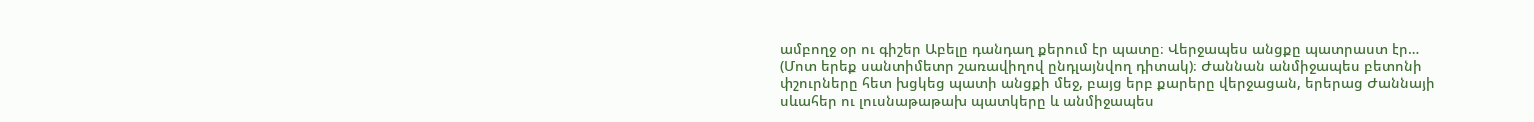ամբողջ օր ու գիշեր Աբելը դանդաղ քերում էր պատը։ Վերջապես անցքը պատրաստ էր… (Մոտ երեք սանտիմետր շառավիղով ընդլայնվող դիտակ)։ Ժաննան անմիջապես բետոնի փշուրները հետ խցկեց պատի անցքի մեջ, բայց երբ քարերը վերջացան, երերաց Ժաննայի սևահեր ու լուսնաթաթախ պատկերը և անմիջապես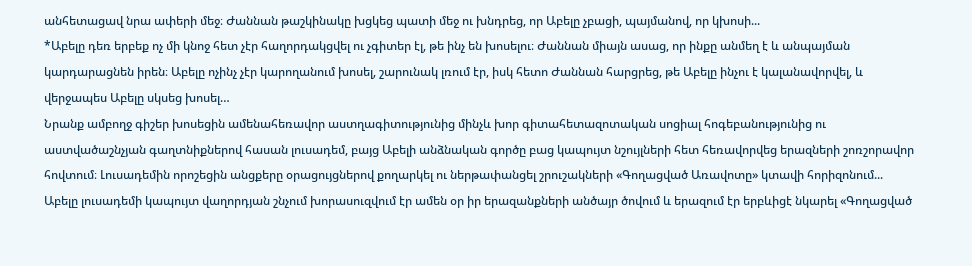անհետացավ նրա ափերի մեջ։ Ժաննան թաշկինակը խցկեց պատի մեջ ու խնդրեց, որ Աբելը չբացի, պայմանով, որ կխոսի...
*Աբելը դեռ երբեք ոչ մի կնոջ հետ չէր հաղորդակցվել ու չգիտեր էլ, թե ինչ են խոսելու։ Ժաննան միայն ասաց, որ ինքը անմեղ է և անպայման կարդարացնեն իրեն։ Աբելը ոչինչ չէր կարողանում խոսել, շարունակ լռում էր, իսկ հետո Ժաննան հարցրեց, թե Աբելը ինչու է կալանավորվել, և վերջապես Աբելը սկսեց խոսել…
Նրանք ամբողջ գիշեր խոսեցին ամենահեռավոր աստղագիտությունից մինչև խոր գիտահետազոտական սոցիալ հոգեբանությունից ու աստվածաշնչյան գաղտնիքներով հասան լուսադեմ, բայց Աբելի անձնական գործը բաց կապույտ նշույլների հետ հեռավորվեց երազների շոռշորավոր հովտում։ Լուսադեմին որոշեցին անցքերը օրացույցներով քողարկել ու ներթափանցել շրուշակների «Գողացված Առավոտը» կտավի հորիզոնում...
Աբելը լուսադեմի կապույտ վաղորդյան շնչում խորասուզվում էր ամեն օր իր երազանքների անծայր ծովում և երազում էր երբևիցէ նկարել «Գողացված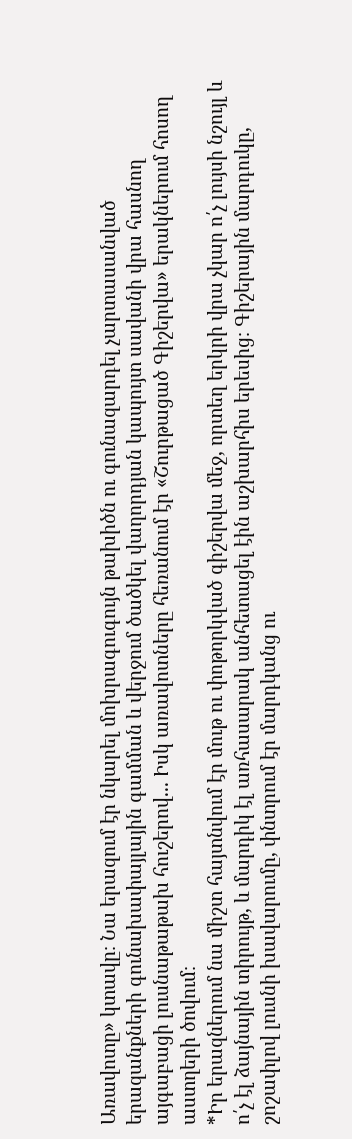Առավոտը» կտավը։ Նա երազում էր նկարել մոխրագուգույն թախիծն ու գունազարդել չարտասանված երազանքների գունախափայլային գամման և վերջում ծածկել վաղորդյան կապույտ սավանի վրա հասնող այգաբացի լուսնաթաթախ հուշերով... Իսկ առավոտները հեռանում էր «Շուրթացած Գիշերվա» երակներում հոսող աստղերի ծովում։
*Իր երազներում նա միշտ հայտնվում էր մութ ու փոթորկված գիշերվա մեջ, որտեղ երկրի վրա չկար ո՛չ լույսի նշույլ և ո՛չ էլ ձայնային տիրույթ, և մարդիկ էլ առհասարակ անհետացել էին աշխարհիս երեսից։ Գիշերային մարդուկը, շոշափլով լուսնի խավարումը, փնտրում էր մարդկանց ու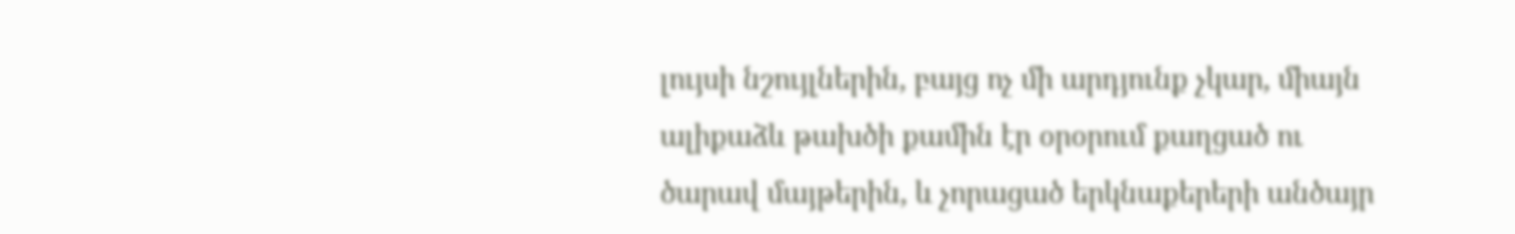լույսի նշույլներին, բայց ոչ մի արդյունք չկար, միայն ալիքաձև թախծի քամին էր օրօրում քաղցած ու ծարավ մայթերին, և չորացած երկնաքերերի անծայր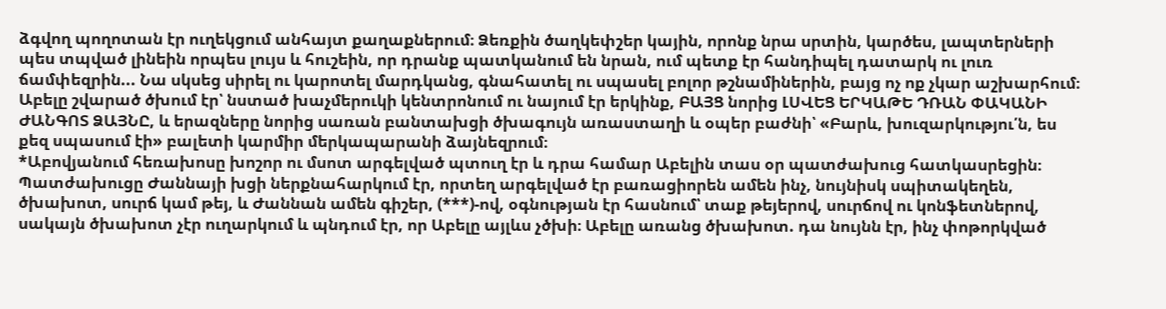ձգվող պողոտան էր ուղեկցում անհայտ քաղաքներում։ Ձեռքին ծաղկեփշեր կային, որոնք նրա սրտին, կարծես, լապտերների պես տպված լինեին որպես լույս և հուշեին, որ դրանք պատկանում են նրան, ում պետք էր հանդիպել դատարկ ու լուռ ճամփեզրին... Նա սկսեց սիրել ու կարոտել մարդկանց, գնահատել ու սպասել բոլոր թշնամիներին, բայց ոչ ոք չկար աշխարհում։ Աբելը շվարած ծխում էր՝ նստած խաչմերուկի կենտրոնում ու նայում էր երկինք, ԲԱՅՑ նորից ԼՍՎԵՑ ԵՐԿԱԹԵ ԴՌԱՆ ՓԱԿԱՆԻ ԺԱՆԳՈՏ ՁԱՅՆԸ, և երազները նորից սառան բանտախցի ծխագույն առաստաղի և օպեր բաժնի՝ «Բարև, խուզարկությու՛ն, ես քեզ սպասում էի» բալետի կարմիր մերկապարանի ձայնեզրում։
*Աբովյանում հեռախոսը խոշոր ու մսոտ արգելված պտուղ էր և դրա համար Աբելին տաս օր պատժախուց հատկասրեցին։ Պատժախուցը Ժաննայի խցի ներքնահարկում էր, որտեղ արգելված էր բառացիորեն ամեն ինչ, նույնիսկ սպիտակեղեն, ծխախոտ, սուրճ կամ թեյ, և Ժաննան ամեն գիշեր, (***)-ով, օգնության էր հասնում՝ տաք թեյերով, սուրճով ու կոնֆետներով, սակայն ծխախոտ չէր ուղարկում և պնդում էր, որ Աբելը այլևս չծխի։ Աբելը առանց ծխախոտ. դա նույնն էր, ինչ փոթորկված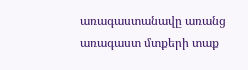առագաստանավը առանց առագաստ մտքերի տաք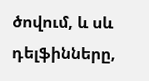ծովում, և սև դելֆինները,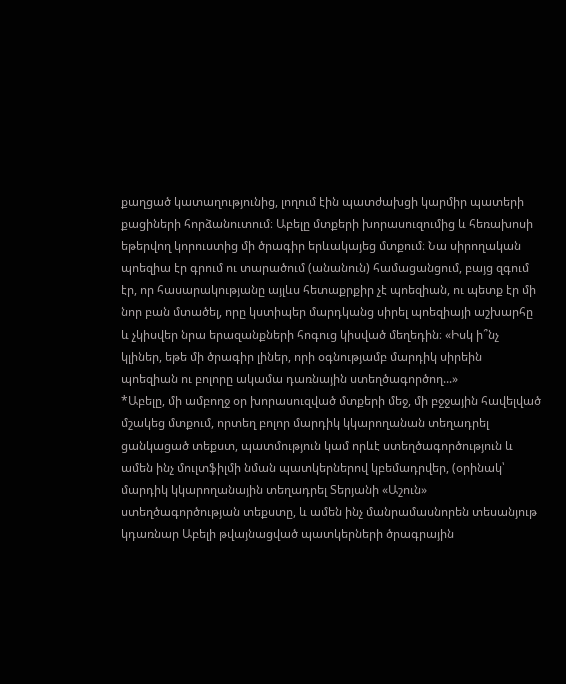քաղցած կատաղությունից, լողում էին պատժախցի կարմիր պատերի քացիների հորձանուտում։ Աբելը մտքերի խորասուզումից և հեռախոսի եթերվող կորուստից մի ծրագիր երևակայեց մտքում։ Նա սիրողական պոեզիա էր գրում ու տարածում (անանուն) համացանցում, բայց զգում էր, որ հասարակությանը այլևս հետաքրքիր չէ պոեզիան, ու պետք էր մի նոր բան մտածել, որը կստիպեր մարդկանց սիրել պոեզիայի աշխարհը և չկիսվեր նրա երազանքների հոգուց կիսված մեղեդին։ «Իսկ ի՞նչ կլիներ, եթե մի ծրագիր լիներ, որի օգնությամբ մարդիկ սիրեին պոեզիան ու բոլորը ակամա դառնային ստեղծագործող...»
*Աբելը, մի ամբողջ օր խորասուզված մտքերի մեջ, մի բջջային հավելված մշակեց մտքում, որտեղ բոլոր մարդիկ կկարողանան տեղադրել ցանկացած տեքստ, պատմություն կամ որևէ ստեղծագործություն և ամեն ինչ մուլտֆիլմի նման պատկերներով կբեմադրվեր, (օրինակ՝ մարդիկ կկարողանային տեղադրել Տերյանի «Աշուն» ստեղծագործության տեքստը, և ամեն ինչ մանրամասնորեն տեսանյութ կդառնար Աբելի թվայնացված պատկերների ծրագրային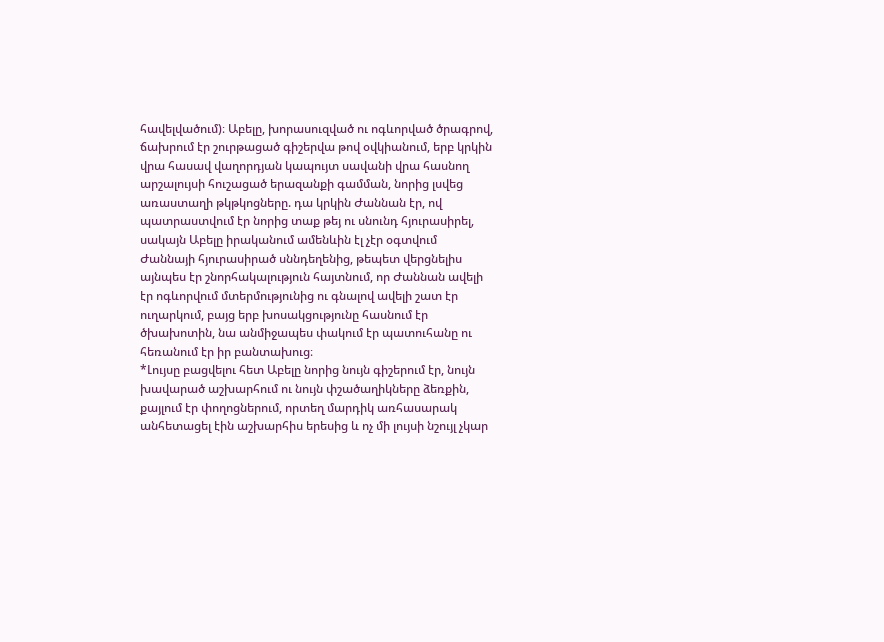հավելվածում)։ Աբելը, խորասուզված ու ոգևորված ծրագրով, ճախրում էր շուրթացած գիշերվա թով օվկիանում, երբ կրկին վրա հասավ վաղորդյան կապույտ սավանի վրա հասնող արշալույսի հուշացած երազանքի գամման, նորից լսվեց առաստաղի թկթկոցները. դա կրկին Ժաննան էր, ով պատրաստվում էր նորից տաք թեյ ու սնունդ հյուրասիրել, սակայն Աբելը իրականում ամենևին էլ չէր օգտվում Ժաննայի հյուրասիրած սննդեղենից, թեպետ վերցնելիս այնպես էր շնորհակալություն հայտնում, որ Ժաննան ավելի էր ոգևորվում մտերմությունից ու գնալով ավելի շատ էր ուղարկում, բայց երբ խոսակցությունը հասնում էր ծխախոտին, նա անմիջապես փակում էր պատուհանը ու հեռանում էր իր բանտախուց։
*Լույսը բացվելու հետ Աբելը նորից նույն գիշերում էր, նույն խավարած աշխարհում ու նույն փշածաղիկները ձեռքին, քայլում էր փողոցներում, որտեղ մարդիկ առհասարակ անհետացել էին աշխարհիս երեսից և ոչ մի լույսի նշույլ չկար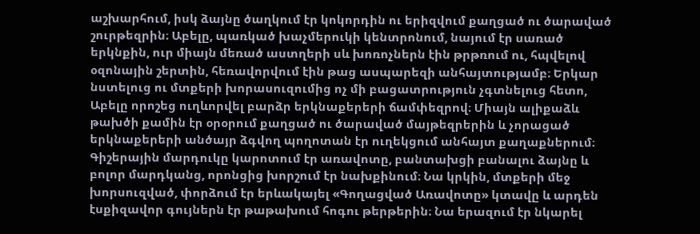աշխարհում, իսկ ձայնը ծաղկում էր կոկորդին ու երիզվում քաղցած ու ծարաված շուրթեզրին։ Աբելը, պառկած խաչմերուկի կենտրոնում, նայում էր սառած երկնքին, ուր միայն մեռած աստղերի սև խոռոչներն էին թրթռում ու, հպվելով օզոնային շերտին, հեռավորվում էին թաց ասպարեզի անհայտությամբ։ Երկար նստելուց ու մտքերի խորասուզումից ոչ մի բացատրություն չգտնելուց հետո, Աբելը որոշեց ուղևորվել բարձր երկնաքերերի ճամփեզրով։ Միայն ալիքաձև թախծի քամին էր օրօրում քաղցած ու ծարաված մայթեզրերին և չորացած երկնաքերերի անծայր ձգվող պողոտան էր ուղեկցում անհայտ քաղաքներում։ Գիշերային մարդուկը կարոտում էր առավոտը, բանտախցի բանալու ձայնը և բոլոր մարդկանց, որոնցից խորշում էր նախքինում։ Նա կրկին, մտքերի մեջ խորսուզված, փորձում էր երևակայել «Գողացված Առավոտը» կտավը և արդեն էսքիզավոր գույներն էր թաթախում հոգու թերթերին։ Նա երազում էր նկարել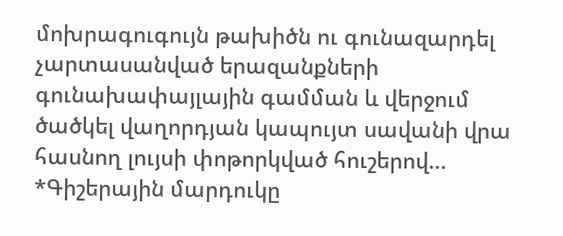մոխրագուգույն թախիծն ու գունազարդել չարտասանված երազանքների գունախափայլային գամման և վերջում ծածկել վաղորդյան կապույտ սավանի վրա հասնող լույսի փոթորկված հուշերով...
*Գիշերային մարդուկը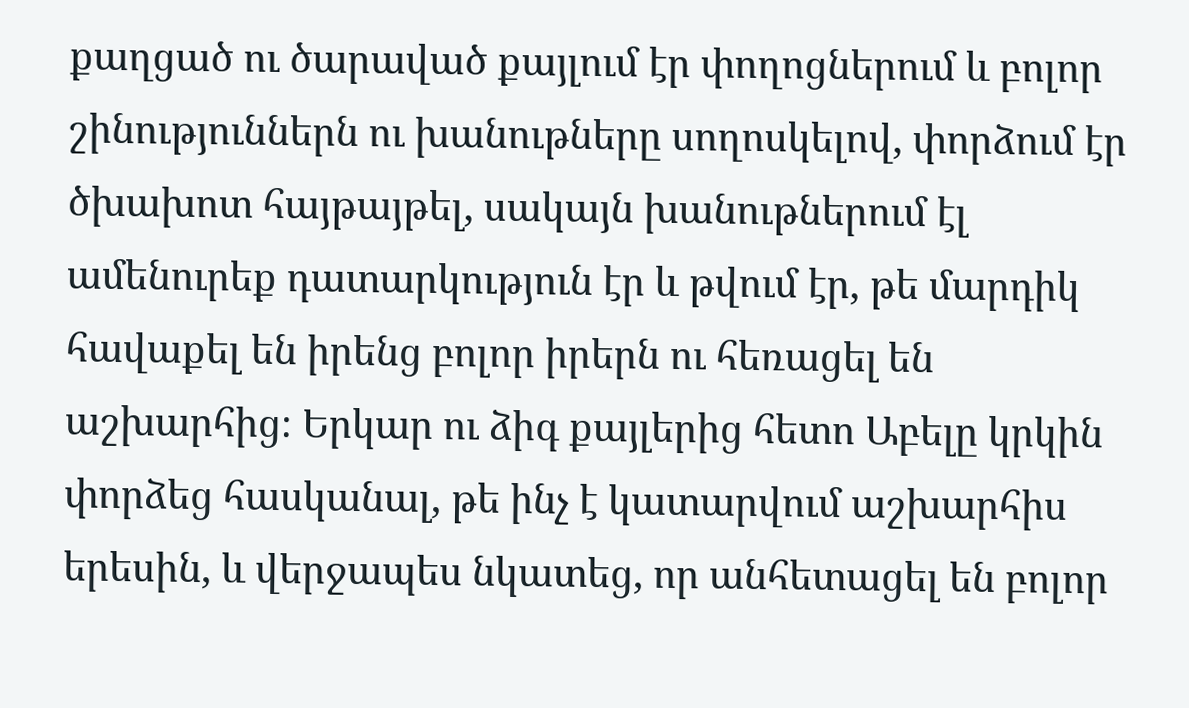քաղցած ու ծարաված քայլում էր փողոցներում և բոլոր շինություններն ու խանութները սողոսկելով, փորձում էր ծխախոտ հայթայթել, սակայն խանութներում էլ ամենուրեք դատարկություն էր և թվում էր, թե մարդիկ հավաքել են իրենց բոլոր իրերն ու հեռացել են աշխարհից։ Երկար ու ձիգ քայլերից հետո Աբելը կրկին փորձեց հասկանալ, թե ինչ է կատարվում աշխարհիս երեսին, և վերջապես նկատեց, որ անհետացել են բոլոր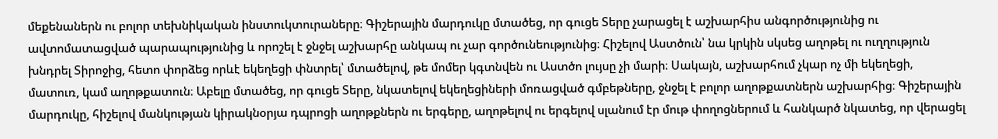մեքենաներն ու բոլոր տեխնիկական ինստուկտուրաները։ Գիշերային մարդուկը մտածեց, որ գուցե Տերը չարացել է աշխարհիս անգործությունից ու ավտոմատացված պարապությունից և որոշել է ջնջել աշխարհը անկապ ու չար գործունեությունից։ Հիշելով Աստծուն՝ նա կրկին սկսեց աղոթել ու ուղղություն խնդրել Տիրոջից, հետո փորձեց որևէ եկեղեցի փնտրել՝ մտածելով, թե մոմեր կգտնվեն ու Աստծո լույսը չի մարի։ Սակայն, աշխարհում չկար ոչ մի եկեղեցի, մատուռ, կամ աղոթքատուն։ Աբելը մտածեց, որ գուցե Տերը, նկատելով եկեղեցիների մոռացված գմբեթները, ջնջել է բոլոր աղոթքատներն աշխարհից։ Գիշերային մարդուկը, հիշելով մանկության կիրակնօրյա դպրոցի աղոթքներն ու երգերը, աղոթելով ու երգելով սլանում էր մութ փողոցներում և հանկարծ նկատեց, որ վերացել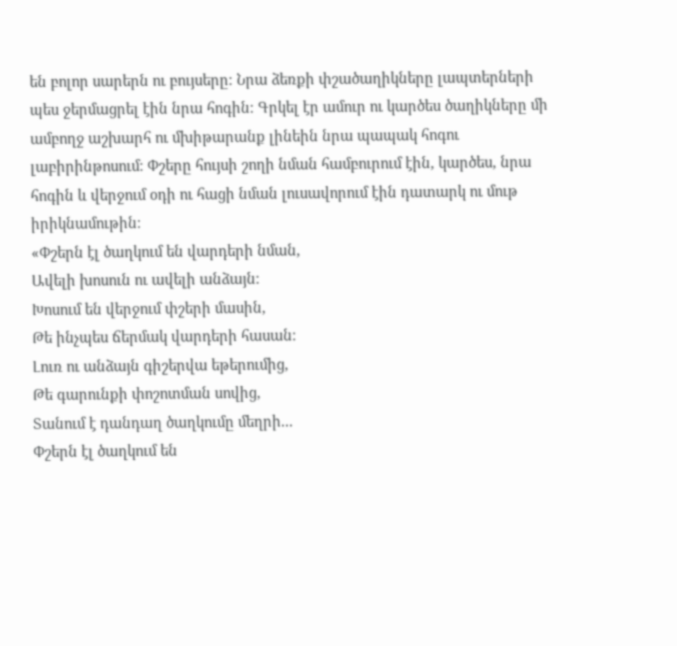են բոլոր սարերն ու բույսերը։ Նրա ձեռքի փշածաղիկները լապտերների պես ջերմացրել էին նրա հոգին։ Գրկել էր ամուր ու կարծես ծաղիկները մի ամբողջ աշխարհ ու մխիթարանք լինեին նրա պապակ հոգու լաբիրինթոսում։ Փշերը հույսի շողի նման համբուրում էին, կարծես, նրա հոգին և վերջում օդի ու հացի նման լուսավորում էին դատարկ ու մութ իրիկնամութին։
«Փշերն էլ ծաղկում են վարդերի նման,
Ավելի խոսուն ու ավելի անձայն։
Խոսում են վերջում փշերի մասին,
Թե ինչպես ճերմակ վարդերի հասան։
Լուռ ու անձայն գիշերվա եթերումից,
Թե գարունքի փոշոտման սովից,
Տանում է դանդաղ ծաղկումը մեղրի...
Փշերն էլ ծաղկում են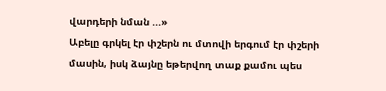վարդերի նման ...»
Աբելը գրկել էր փշերն ու մտովի երգում էր փշերի մասին, իսկ ձայնը եթերվող տաք քամու պես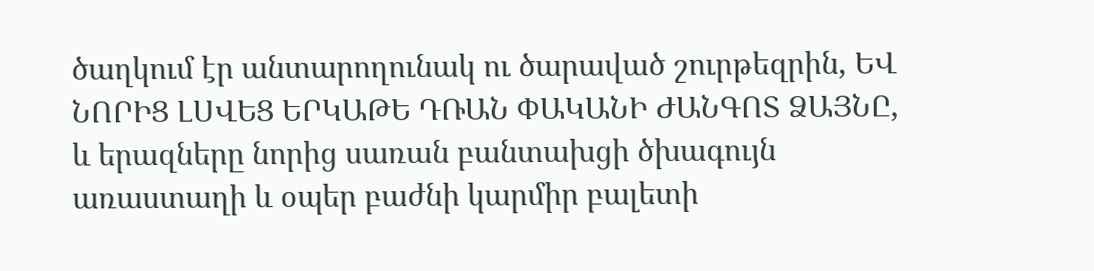ծաղկում էր անտարողունակ ու ծարաված շուրթեզրին, ԵՎ ՆՈՐԻՑ ԼՍՎԵՑ ԵՐԿԱԹԵ ԴՌԱՆ ՓԱԿԱՆԻ ԺԱՆԳՈՏ ՁԱՅՆԸ, և երազները նորից սառան բանտախցի ծխագույն առաստաղի և օպեր բաժնի կարմիր բալետի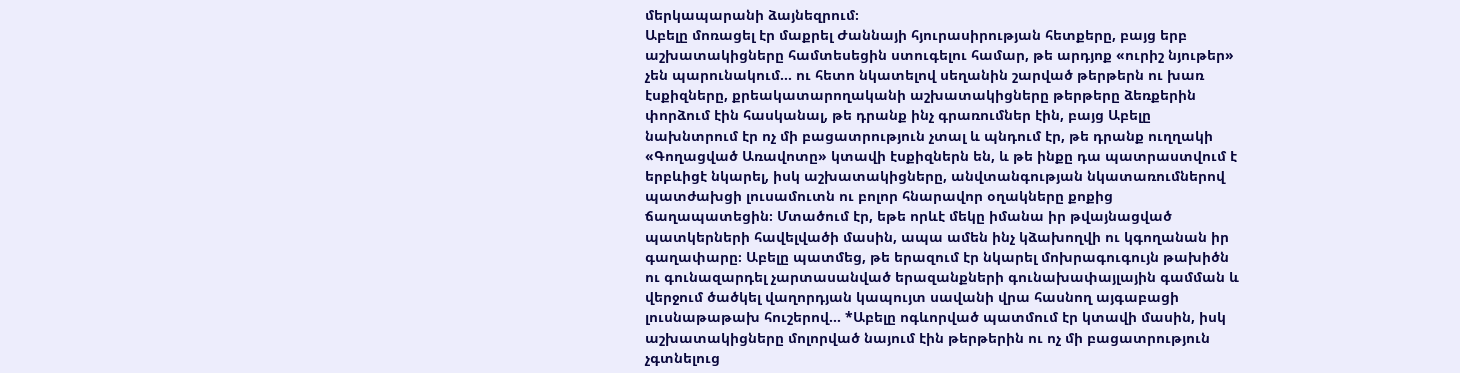մերկապարանի ձայնեզրում։
Աբելը մոռացել էր մաքրել Ժաննայի հյուրասիրության հետքերը, բայց երբ աշխատակիցները համտեսեցին ստուգելու համար, թե արդյոք «ուրիշ նյութեր» չեն պարունակում... ու հետո նկատելով սեղանին շարված թերթերն ու խառ էսքիզները, քրեակատարողականի աշխատակիցները թերթերը ձեռքերին փորձում էին հասկանալ, թե դրանք ինչ գրառումներ էին, բայց Աբելը նախնտրում էր ոչ մի բացատրություն չտալ և պնդում էր, թե դրանք ուղղակի «Գողացված Առավոտը» կտավի էսքիզներն են, և թե ինքը դա պատրաստվում է երբևիցէ նկարել, իսկ աշխատակիցները, անվտանգության նկատառումներով պատժախցի լուսամուտն ու բոլոր հնարավոր օղակները քոքից ճաղապատեցին։ Մտածում էր, եթե որևէ մեկը իմանա իր թվայնացված պատկերների հավելվածի մասին, ապա ամեն ինչ կձախողվի ու կգողանան իր գաղափարը։ Աբելը պատմեց, թե երազում էր նկարել մոխրագուգույն թախիծն ու գունազարդել չարտասանված երազանքների գունախափայլային գամման և վերջում ծածկել վաղորդյան կապույտ սավանի վրա հասնող այգաբացի լուսնաթաթախ հուշերով... *Աբելը ոգևորված պատմում էր կտավի մասին, իսկ աշխատակիցները մոլորված նայում էին թերթերին ու ոչ մի բացատրություն չգտնելուց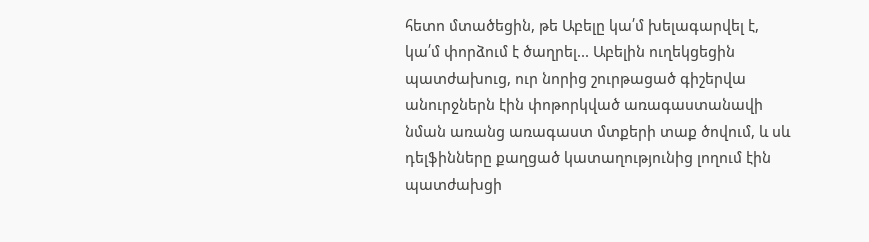հետո մտածեցին, թե Աբելը կա՛մ խելագարվել է, կա՛մ փորձում է ծաղրել... Աբելին ուղեկցեցին պատժախուց, ուր նորից շուրթացած գիշերվա անուրջներն էին փոթորկված առագաստանավի նման առանց առագաստ մտքերի տաք ծովում, և սև դելֆինները քաղցած կատաղությունից լողում էին պատժախցի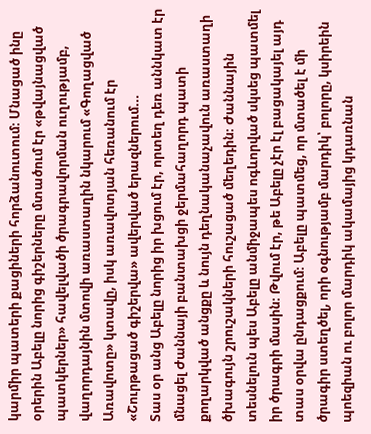կարմիր պատերի քացիների հորձանուտում։ Մնացած ինը օրերին Աբելը նորից գիշերները մտածում էր «թվայնացված պատկերներ» հավելվածի ծրագրավորման ուղությամբ, վաղորդայնին մտովի առաստաղին նկարում «Գողացված Առավոտը» կտավը, իսկ առավոտյան հեռանում էր «Շուրթացած գիշերվա» ավերված երազներում...
Տաս օր անց Աբելը նորից իր խցում էր, որտեղ դեռ աննկատ էր մնացել Ժաննայի բանտախցի ջերմահաղորդ պատի քողարկված անցքը և նույն դեղնականաչավուն առաստաղի ծխագույն շրուշակների հուշացած մեղեդին։ Ժաննային տեսնելուն պես Աբելը անմիջապես ոգևորված սկսեց պատմել իր ծրագրի մասին։ Թվում էր, թե Աբելը չէր էլ բացակայել այդ տաս օրվա ընդացքում։ Աբելը պատմեց, որ մտածել է մի ծրագիր ստեղծել, որի օգնությամբ մարդիկ՝ բոլորը, կսիրեին պոեզիան ու բոլոր մարդիկ ակամայից կդառնան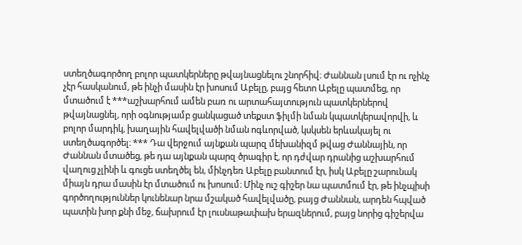ստեղծագործող բոլոր պատկերները թվայնացնելու շնորհիվ։ Ժաննան լսում էր ու ոչինչ չէր հասկանում, թե ինչի մասին էր խոսում Աբելը, բայց հետո Աբելը պատմեց, որ մտածում է ***աշխարհում ամեն բառ ու արտահայտություն պատկերներով թվայնացնել, որի օգնությամբ ցանկացած տեքստ ֆիլմի նման կպատկերավորվի, և բոլոր մարդիկ, խաղային հավելվածի նման ոգևորված, կսկսեն երևակայել ու ստեղծագործել։ *** Դա վերջում այնքան պարզ մեխանիզմ թվաց Ժաննային, որ Ժաննան մտածեց, թե դա այնքան պարզ ծրագիր է, որ դժվար դրանից աշխարհում վաղուց չլինի և գուցե ստեղծել են, մինչդեռ Աբելը բանտում էր, իսկ Աբելը շարունակ միայն դրա մասին էր մտածում ու խոսում։ Մինչ ուշ գիշեր նա պատմում էր, թե ինչպիսի գործողություններ կունենար նրա մշակած հավելվածը, բայց Ժաննան, արդեն հպված պատին խոր քնի մեջ, ճախրում էր լուսնաթափախ երազներում, բայց նորից գիշերվա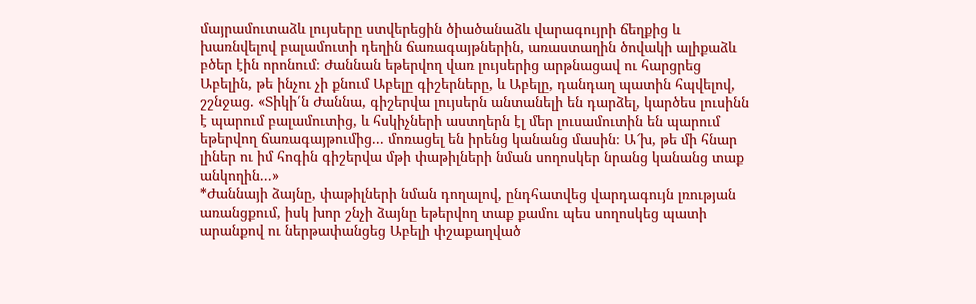մայրամուտաձև լույսերը ստվերեցին ծիածանաձև վարագույրի ճեղքից և խառնվելով բալամուտի դեղին ճառագայթներին, առաստաղին ծովակի ալիքաձև բծեր էին որոնում։ Ժաննան եթերվող վառ լույսերից արթնացավ ու հարցրեց Աբելին, թե ինչու չի քնում Աբելը գիշերները, և Աբելը, դանդաղ պատին հպվելով, շշնջաց. «Տիկի՛ն Ժաննա, գիշերվա լույսերն անտանելի են դարձել, կարծես լուսինն է պարում բալամուտից, և հսկիչների աստղերն էլ մեր լուսամուտին են պարում եթերվող ճառագայթումից... մոռացել են իրենց կանանց մասին։ Ա՜խ, թե մի հնար լիներ ու իմ հոգին գիշերվա մթի փաթիլների նման սողոսկեր նրանց կանանց տաք անկողին...»
*Ժաննայի ձայնը, փաթիլների նման դողալով, ընդհատվեց վարդագույն լռության առանցքում, իսկ խոր շնչի ձայնը եթերվող տաք քամու պես սողոսկեց պատի արանքով ու ներթափանցեց Աբելի փշաքաղված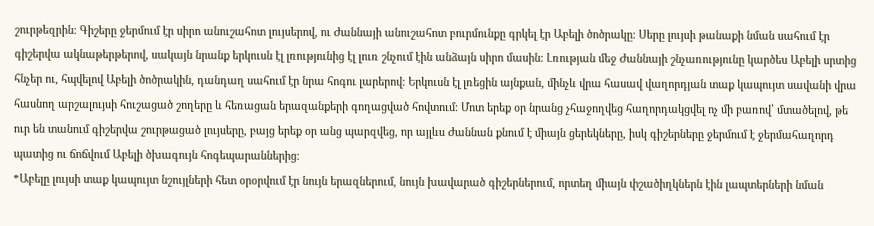շուրթեզրին։ Գիշերը ջերմում էր սիրո անուշահոտ լույսերով, ու Ժաննայի անուշահոտ բուրմունքը գրկել էր Աբելի ծոծրակը։ Սերը լույսի թանաքի նման սահում էր գիշերվա ակնաթերթերով, սակայն նրանք երկուսն էլ լռությունից էլ լուռ շնչում էին անձայն սիրո մասին։ Լռության մեջ Ժաննայի շնչառությունը կարծես Աբելի սրտից հնչեր ու, հպվելով Աբելի ծոծրակին, դանդաղ սահում էր նրա հոգու լարերով։ Երկուսն էլ լռեցին այնքան, մինչև վրա հասավ վաղորդյան տաք կապույտ սավանի վրա հասնող արշալույսի հուշացած շողերը և հեռացան երազանքերի գողացված հովտում։ Մոտ երեք օր նրանց չհաջողվեց հաղորդակցվել ոչ մի բառով՝ մտածելով, թե ուր են տանում գիշերվա շուրթացած լույսերը, բայց երեք օր անց պարզվեց, որ այլևս Ժաննան քնում է միայն ցերեկները, իսկ գիշերները ջերմում է ջերմահաղորդ պատից ու ճոճվում Աբելի ծխագույն հոգեպարաններից։
*Աբելը լույսի տաք կապույտ նշույլների հետ օրօրվում էր նույն երազներում, նույն խավարած գիշերներում, որտեղ միայն փշածիղկներն էին լապտերների նման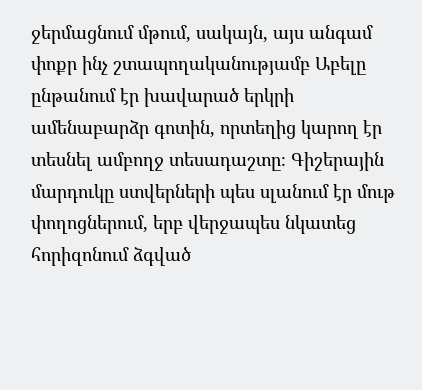ջերմացնում մթում, սակայն, այս անգամ փոքր ինչ շտապողականությամբ Աբելը ընթանում էր խավարած երկրի ամենաբարձր գոտին, որտեղից կարող էր տեսնել ամբողջ տեսադաշտը։ Գիշերային մարդուկը ստվերների պես սլանում էր մութ փողոցներում, երբ վերջապես նկատեց հորիզոնում ձգված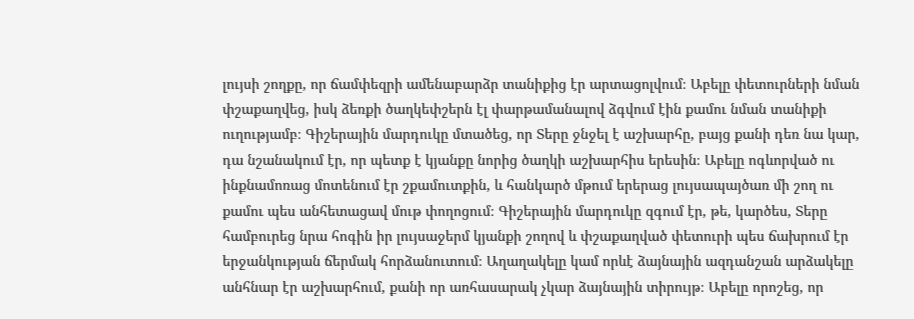լույսի շողքը, որ ճամփեզրի ամենաբարձր տանիքից էր արտացոլվում։ Աբելը փետուրների նման փշաքաղվեց, իսկ ձեռքի ծաղկեփշերն էլ փարթամանալով ձգվում էին քամու նման տանիքի ուղությամբ։ Գիշերային մարդուկը մտածեց, որ Տերը ջնջել է աշխարհը, բայց քանի դեռ նա կար, դա նշանակում էր, որ պետք է կյանքը նորից ծաղկի աշխարհիս երեսին։ Աբելը ոգևորված ու ինքնամոռաց մոտենում էր շքամուտքին, և հանկարծ մթում երերաց լույսապայծառ մի շող ու քամու պես անհետացավ մութ փողոցում։ Գիշերային մարդուկը զգում էր, թե, կարծես, Տերը համբուրեց նրա հոգին իր լույսաջերմ կյանքի շողով և փշաքաղված փետուրի պես ճախրում էր երջանկության ճերմակ հորձանուտում։ Աղաղակելը կամ որևէ ձայնային ազդանշան արձակելը անհնար էր աշխարհում, քանի որ առհասարակ չկար ձայնային տիրույթ։ Աբելը որոշեց, որ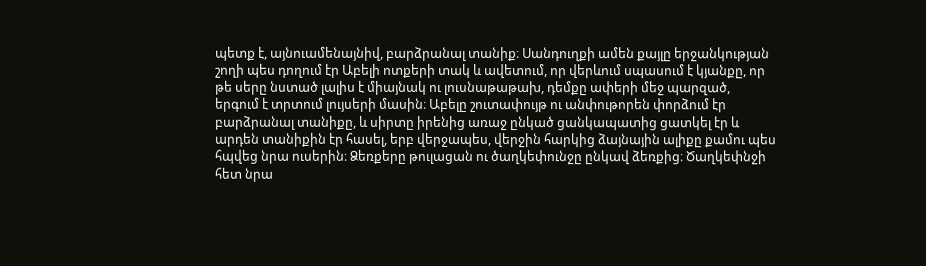պետք է, այնուամենայնիվ, բարձրանալ տանիք։ Սանդուղքի ամեն քայլը երջանկության շողի պես դողում էր Աբելի ոտքերի տակ և ավետում, որ վերևում սպասում է կյանքը, որ թե սերը նստած լալիս է միայնակ ու լուսնաթաթախ, դեմքը ափերի մեջ պարզած, երգում է տրտում լույսերի մասին։ Աբելը շուտափույթ ու անփութորեն փորձում էր բարձրանալ տանիքը, և սիրտը իրենից առաջ ընկած ցանկապատից ցատկել էր և արդեն տանիքին էր հասել, երբ վերջապես, վերջին հարկից ձայնային ալիքը քամու պես հպվեց նրա ուսերին։ Ձեռքերը թուլացան ու ծաղկեփունջը ընկավ ձեռքից։ Ծաղկեփնջի հետ նրա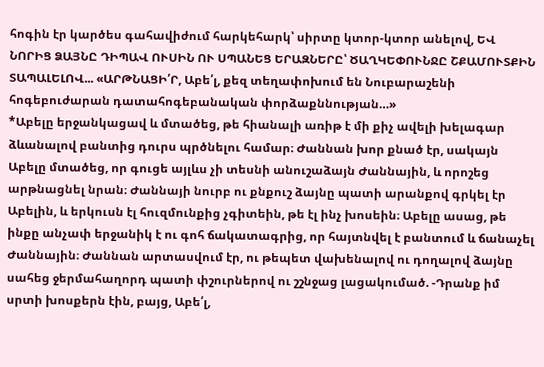հոգին էր կարծես գահավիժում հարկեհարկ՝ սիրտը կտոր-կտոր անելով, ԵՎ ՆՈՐԻՑ ՁԱՅՆԸ ԴԻՊԱՎ ՈՒՍԻՆ ՈՒ ՍՊԱՆԵՑ ԵՐԱԶՆԵՐԸ՝ ԾԱՂԿԵՓՈՒՆՋԸ ՇՔԱՄՈՒՏՔԻՆ ՏԱՊԱԼԵԼՈՎ... «ԱՐԹՆԱՑԻ՛Ր, Աբե՛լ, քեզ տեղափոխում են Նուբարաշենի հոգեբուժարան դատահոգեբանական փորձաքննության…»
*Աբելը երջանկացավ և մտածեց, թե հիանալի առիթ է մի քիչ ավելի խելագար ձևանալով բանտից դուրս պրծնելու համար։ Ժաննան խոր քնած էր, սակայն Աբելը մտածեց, որ գուցե այլևս չի տեսնի անուշաձայն Ժաննային, և որոշեց արթնացնել նրան։ Ժաննայի նուրբ ու քնքուշ ձայնը պատի արանքով գրկել էր Աբելին, և երկուսն էլ հուզմունքից չգիտեին, թե էլ ինչ խոսեին։ Աբելը ասաց, թե ինքը անչափ երջանիկ է ու գոհ ճակատագրից, որ հայտնվել է բանտում և ճանաչել Ժաննային։ Ժաննան արտասվում էր, ու թեպետ վախենալով ու դողալով ձայնը սահեց ջերմահաղորդ պատի փշուրներով ու շշնջաց լացակումած. -Դրանք իմ սրտի խոսքերն էին, բայց, Աբե՛լ,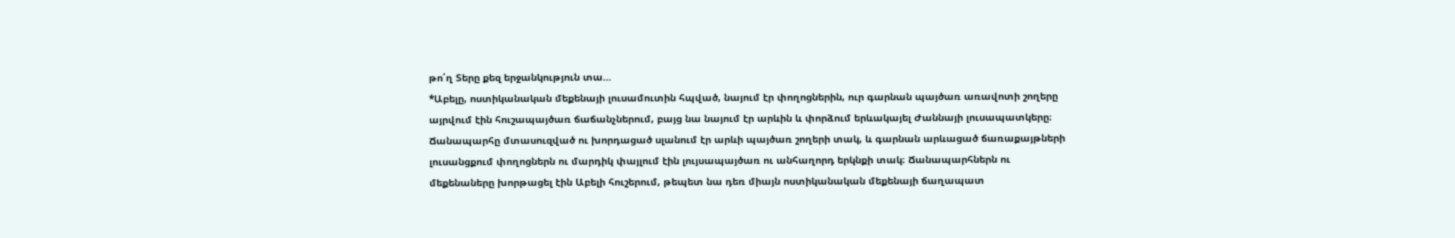թո՛ղ Տերը քեզ երջանկություն տա…
*Աբելը, ոստիկանական մեքենայի լուսամուտին հպված, նայում էր փողոցներին, ուր գարնան պայծառ առավոտի շողերը այրվում էին հուշապայծառ ճաճանչներում, բայց նա նայում էր արևին և փորձում երևակայել Ժաննայի լուսապատկերը։ Ճանապարհը մտասուզված ու խորդացած սլանում էր արևի պայծառ շողերի տակ, և գարնան արևացած ճառաքայթների լուսանցքում փողոցներն ու մարդիկ փայլում էին լույսապայծառ ու անհաղորդ երկնքի տակ։ Ճանապարհներն ու մեքենաները խորթացել էին Աբելի հուշերում, թեպետ նա դեռ միայն ոստիկանական մեքենայի ճաղապատ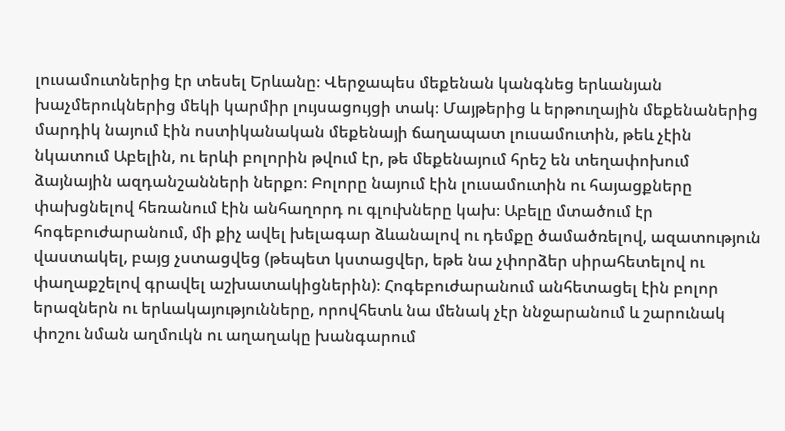լուսամուտներից էր տեսել Երևանը։ Վերջապես մեքենան կանգնեց երևանյան խաչմերուկներից մեկի կարմիր լույսացույցի տակ։ Մայթերից և երթուղային մեքենաներից մարդիկ նայում էին ոստիկանական մեքենայի ճաղապատ լուսամուտին, թեև չէին նկատում Աբելին, ու երևի բոլորին թվում էր, թե մեքենայում հրեշ են տեղափոխում ձայնային ազդանշանների ներքո։ Բոլորը նայում էին լուսամուտին ու հայացքները փախցնելով հեռանում էին անհաղորդ ու գլուխները կախ։ Աբելը մտածում էր հոգեբուժարանում, մի քիչ ավել խելագար ձևանալով ու դեմքը ծամածռելով, ազատություն վաստակել, բայց չստացվեց (թեպետ կստացվեր, եթե նա չփորձեր սիրահետելով ու փաղաքշելով գրավել աշխատակիցներին)։ Հոգեբուժարանում անհետացել էին բոլոր երազներն ու երևակայությունները, որովհետև նա մենակ չէր ննջարանում և շարունակ փոշու նման աղմուկն ու աղաղակը խանգարում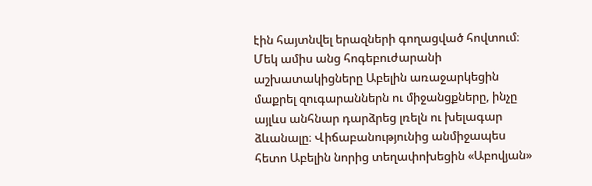էին հայտնվել երազների գողացված հովտում։ Մեկ ամիս անց հոգեբուժարանի աշխատակիցները Աբելին առաջարկեցին մաքրել զուգարաններն ու միջանցքները, ինչը այլևս անհնար դարձրեց լռելն ու խելագար ձևանալը։ Վիճաբանությունից անմիջապես հետո Աբելին նորից տեղափոխեցին «Աբովյան»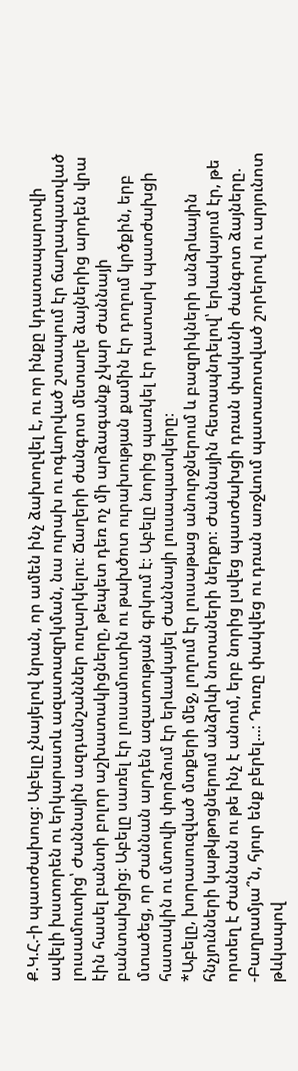Ք.Կ.Հ.-ի պատժախուց։ Աբելը չնայելով նրան, որ ամեն ինչ ձախողվել է, ու որ ինքը կդատապարտվի ավելի խստորեն ու երկարատև ազատազրկման, նա ուրախ ու ոգևորված շտապում էր ճաղապատված լուսամուտից՝ Ժաննային ազդանշաններ ուղարկելու։ Ճաղերի ժանգոտ մետաղե ձայներից արդեն վրա էին հասել բանտի բոլոր աշխատակիցները, թեպետ դեռ ոչ մի արձագանք չկար Ժաննայի բանտախցից։ Աբելը սառել էր լուսամուտին ու թախծոտ ուրախության քամին էր դողում կրծքին, երբ մտածեց, որ Ժաննան արդեն ազատության գրկում է։ Աբելը նորից պառկել էր դատարկ պատժախցի հատակին ու մտովի փորձում էր երևակայել Ժաննայի լուսապատկերը։
*Աբելը, խորասուզված մտքերի մեջ, լողում էր լուսաթաց անուրջներում և բազրիկների անձրևային հնչյունների կաթկթոցներում անձրևի նոտաների ներքո։ Ժաննային հետապնդելով՝ երևակայում էր, թե որտեղ է Ժաննան ու թե ինչ է անում, երբ նորից լսվեց պատժախցի դռան փականի ժանգոտ ձայները. -Բաղրամյա՞ն, հյուր ենք բերել...։ Դուռը փակվեց ու դռան առջևում պատառոտված շորերով ու արյունոտ թևկապով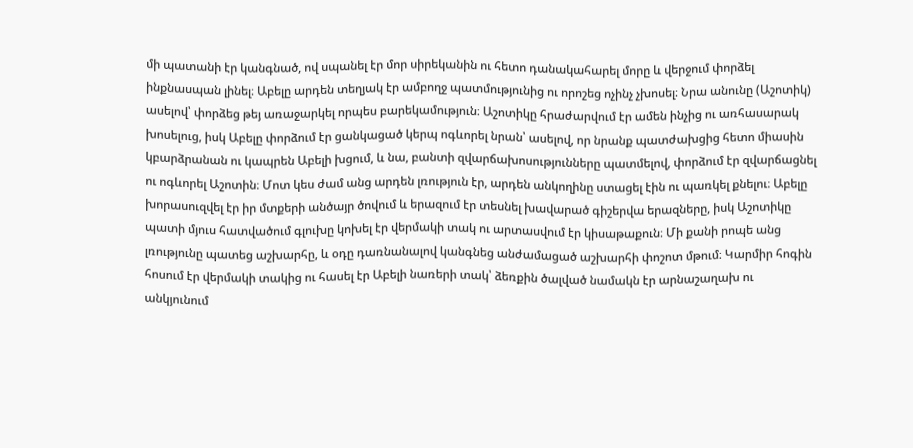մի պատանի էր կանգնած, ով սպանել էր մոր սիրեկանին ու հետո դանակահարել մորը և վերջում փորձել ինքնասպան լինել։ Աբելը արդեն տեղյակ էր ամբողջ պատմությունից ու որոշեց ոչինչ չխոսել։ Նրա անունը (Աշոտիկ) ասելով՝ փորձեց թեյ առաջարկել որպես բարեկամություն։ Աշոտիկը հրաժարվում էր ամեն ինչից ու առհասարակ խոսելուց, իսկ Աբելը փորձում էր ցանկացած կերպ ոգևորել նրան՝ ասելով, որ նրանք պատժախցից հետո միասին կբարձրանան ու կապրեն Աբելի խցում, և նա, բանտի զվարճախոսությունները պատմելով, փորձում էր զվարճացնել ու ոգևորել Աշոտին։ Մոտ կես ժամ անց արդեն լռություն էր, արդեն անկողինը ստացել էին ու պառկել քնելու։ Աբելը խորասուզվել էր իր մտքերի անծայր ծովում և երազում էր տեսնել խավարած գիշերվա երազները, իսկ Աշոտիկը պատի մյուս հատվածում գլուխը կոխել էր վերմակի տակ ու արտասվում էր կիսաթաքուն։ Մի քանի րոպե անց լռությունը պատեց աշխարհը, և օդը դառնանալով կանգնեց անժամացած աշխարհի փոշոտ մթում։ Կարմիր հոգին հոսում էր վերմակի տակից ու հասել էր Աբելի նառերի տակ՝ ձեռքին ծալված նամակն էր արնաշաղախ ու անկյունում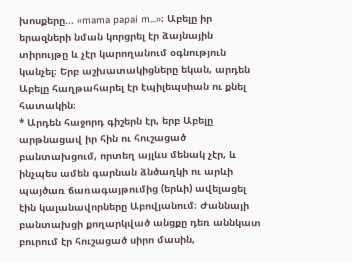խոսքերը... «mama papai m...»։ Աբելը իր երազների նման կորցրել էր ձայնային տիրույթը և չէր կարողանում օգնություն կանչել։ Երբ աշխատակիցները եկան, արդեն Աբելը հաղթահարել էր էպիլեպսիան ու քնել հատակին։
* Արդեն հաջորդ գիշերն էր, երբ Աբելը արթնացավ իր հին ու հուշացած բանտախցում, որտեղ այլևս մենակ չէր, և ինչպես ամեն գարնան ձնծաղկի ու արևի պայծառ ճառագայթումից (երևի) ավելացել էին կալանավորները Աբովյանում։ Ժաննայի բանտախցի քողարկված անցքը դեռ աննկատ բուրում էր հուշացած սիրո մասին,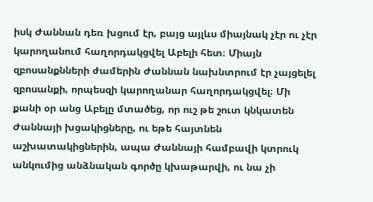իսկ Ժաննան դեռ խցում էր, բայց այլևս միայնակ չէր ու չէր կարողանում հաղորդակցվել Աբելի հետ։ Միայն զբոսանքնների ժամերին Ժաննան նախնտրում էր չայցելել զբոսանքի, որպեսզի կարողանար հաղորդակցվել։ Մի քանի օր անց Աբելը մտածեց, որ ուշ թե շուտ կնկատեն Ժաննայի խցակիցները, ու եթե հայտնեն աշխատակիցներին, ապա Ժաննայի համբավի կտրուկ անկումից անձնական գործը կխաթարվի, ու նա չի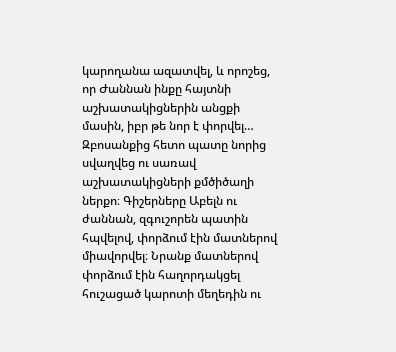կարողանա ազատվել, և որոշեց, որ Ժաննան ինքը հայտնի աշխատակիցներին անցքի մասին, իբր թե նոր է փորվել… Զբոսանքից հետո պատը նորից սվաղվեց ու սառավ աշխատակիցների քմծիծաղի ներքո։ Գիշերները Աբելն ու ժաննան, զգուշորեն պատին հպվելով, փորձում էին մատներով միավորվել։ Նրանք մատներով փորձում էին հաղորդակցել հուշացած կարոտի մեղեդին ու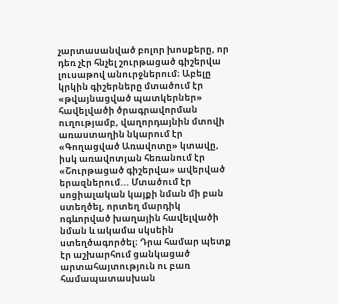չարտասանված բոլոր խոսքերը, որ դեռ չէր հնչել շուրթացած գիշերվա լուսաթով անուրջներում։ Աբելը կրկին գիշերները մտածում էր «թվայնացված պատկերներ» հավելվածի ծրագրավորման ուղությամբ, վաղորդայնին մտովի առաստաղին նկարում էր «Գողացված Առավոտը» կտավը, իսկ առավոտյան հեռանում էր «Շուրթացած գիշերվա» ավերված երազներում... Մտածում էր սոցիալական կայքի նման մի բան ստեղծել, որտեղ մարդիկ ոգևորված խաղային հավելվածի նման և ակամա սկսեին ստեղծագործել։ Դրա համար պետք էր աշխարհում ցանկացած արտահայտություն ու բառ համապատասխան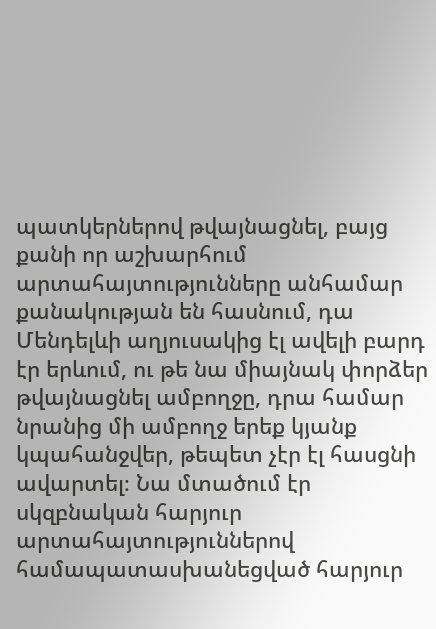պատկերներով թվայնացնել, բայց քանի որ աշխարհում արտահայտությունները անհամար քանակության են հասնում, դա Մենդելևի աղյուսակից էլ ավելի բարդ էր երևում, ու թե նա միայնակ փորձեր թվայնացնել ամբողջը, դրա համար նրանից մի ամբողջ երեք կյանք կպահանջվեր, թեպետ չէր էլ հասցնի ավարտել։ Նա մտածում էր սկզբնական հարյուր արտահայտություններով համապատասխանեցված հարյուր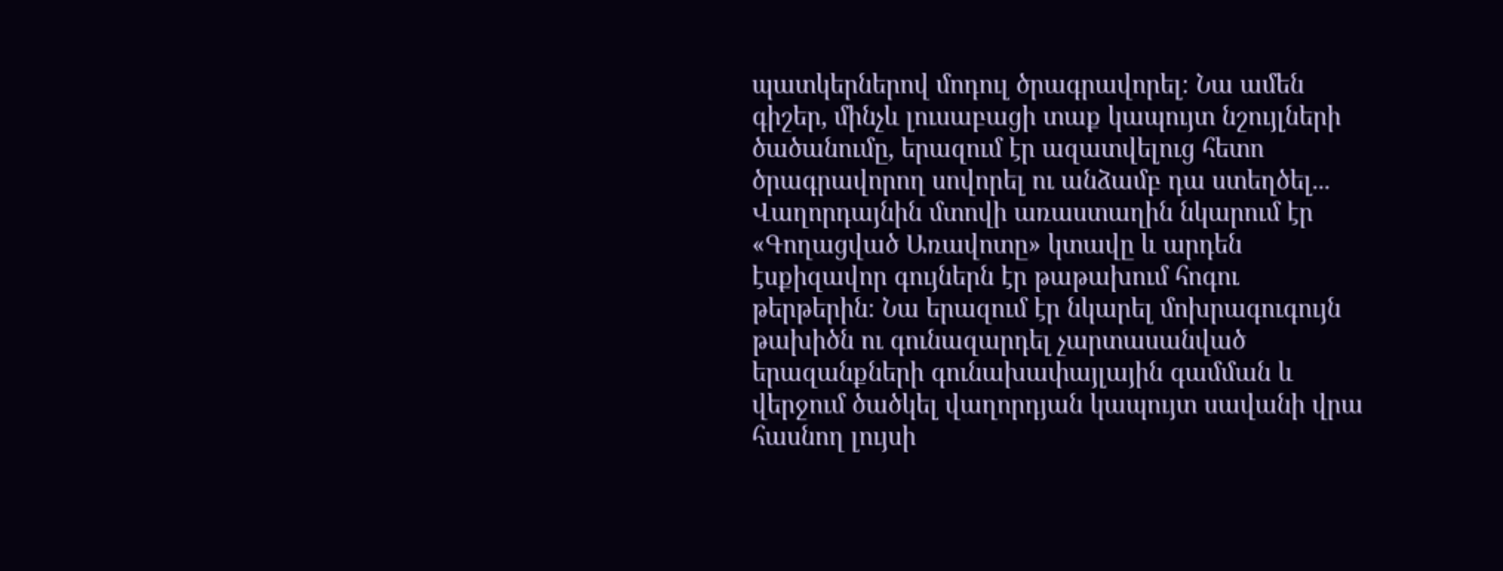պատկերներով մոդուլ ծրագրավորել։ Նա ամեն գիշեր, մինչև լուսաբացի տաք կապույտ նշույլների ծածանումը, երազում էր ազատվելուց հետո ծրագրավորող սովորել ու անձամբ դա ստեղծել... Վաղորդայնին մտովի առաստաղին նկարում էր «Գողացված Առավոտը» կտավը և արդեն էսքիզավոր գույներն էր թաթախում հոգու թերթերին։ Նա երազում էր նկարել մոխրագուգույն թախիծն ու գունազարդել չարտասանված երազանքների գունախափայլային գամման և վերջում ծածկել վաղորդյան կապույտ սավանի վրա հասնող լույսի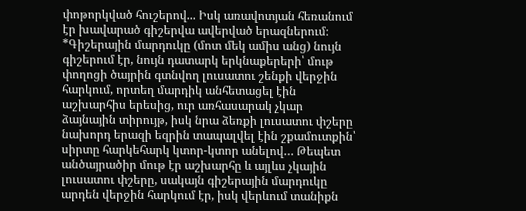փոթորկված հուշերով... Իսկ առավոտյան հեռանում էր խավարած գիշերվա ավերված երազներում։
*Գիշերային մարդուկը (մոտ մեկ ամիս անց) նույն գիշերում էր, նույն դատարկ երկնաքերերի՝ մութ փողոցի ծայրին գտնվող լուսատու շենքի վերջին հարկում, որտեղ մարդիկ անհետացել էին աշխարհիս երեսից, ուր առհասարակ չկար ձայնային տիրույթ, իսկ նրա ձեռքի լուսատու փշերը նախորդ երազի եզրին տապալվել էին շքամուտքին՝ սիրտը հարկեհարկ կտոր-կտոր անելով… Թեպետ անծայրածիր մութ էր աշխարհը և այլևս չկային լուսատու փշերը, սակայն գիշերային մարդուկը արդեն վերջին հարկում էր, իսկ վերևում տանիքն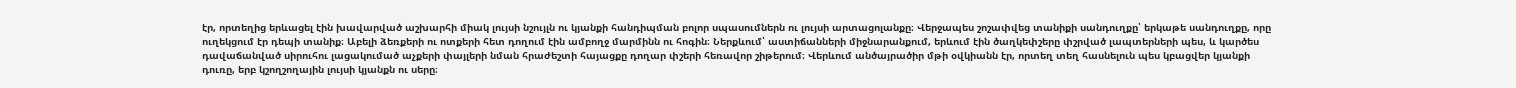էր, որտեղից երևացել էին խավարված աշխարհի միակ լույսի նշույլն ու կյանքի հանդիպման բոլոր սպասումներն ու լույսի արտացոլանքը։ Վերջապես շոշափվեց տանիքի սանդուղքը՝ երկաթե սանդուղքը, որը ուղեկցում էր դեպի տանիք։ Աբելի ձեռքերի ու ոտքերի հետ դողում էին ամբողջ մարմինն ու հոգին։ Ներքևում՝ աստիճանների միջնարանքում, երևում էին ծաղկեփշերը փշրված լապտերների պես, և կարծես դավաճանված սիրուհու լացակումած աչքերի փայլերի նման հրաժեշտի հայացքը դողար փշերի հեռավոր շիթերում։ Վերևում անծայրածիր մթի օվկիանն էր, որտեղ տեղ հասնելուն պես կբացվեր կյանքի դուռը, երբ կշողշողային լույսի կյանքն ու սերը։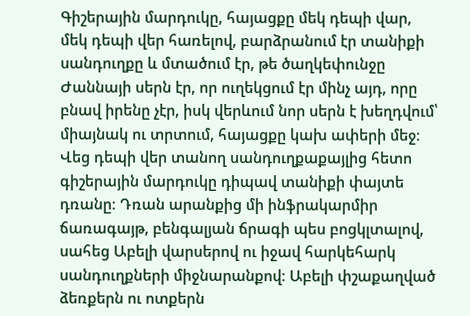Գիշերային մարդուկը, հայացքը մեկ դեպի վար, մեկ դեպի վեր հառելով, բարձրանում էր տանիքի սանդուղքը և մտածում էր, թե ծաղկեփունջը Ժաննայի սերն էր, որ ուղեկցում էր մինչ այդ, որը բնավ իրենը չէր, իսկ վերևում նոր սերն է խեղդվում՝ միայնակ ու տրտում, հայացքը կախ ափերի մեջ։ Վեց դեպի վեր տանող սանդուղքաքայլից հետո գիշերային մարդուկը դիպավ տանիքի փայտե դռանը։ Դռան արանքից մի ինֆրակարմիր ճառագայթ, բենգալյան ճրագի պես բոցկլտալով, սահեց Աբելի վարսերով ու իջավ հարկեհարկ սանդուղքների միջնարանքով։ Աբելի փշաքաղված ձեռքերն ու ոտքերն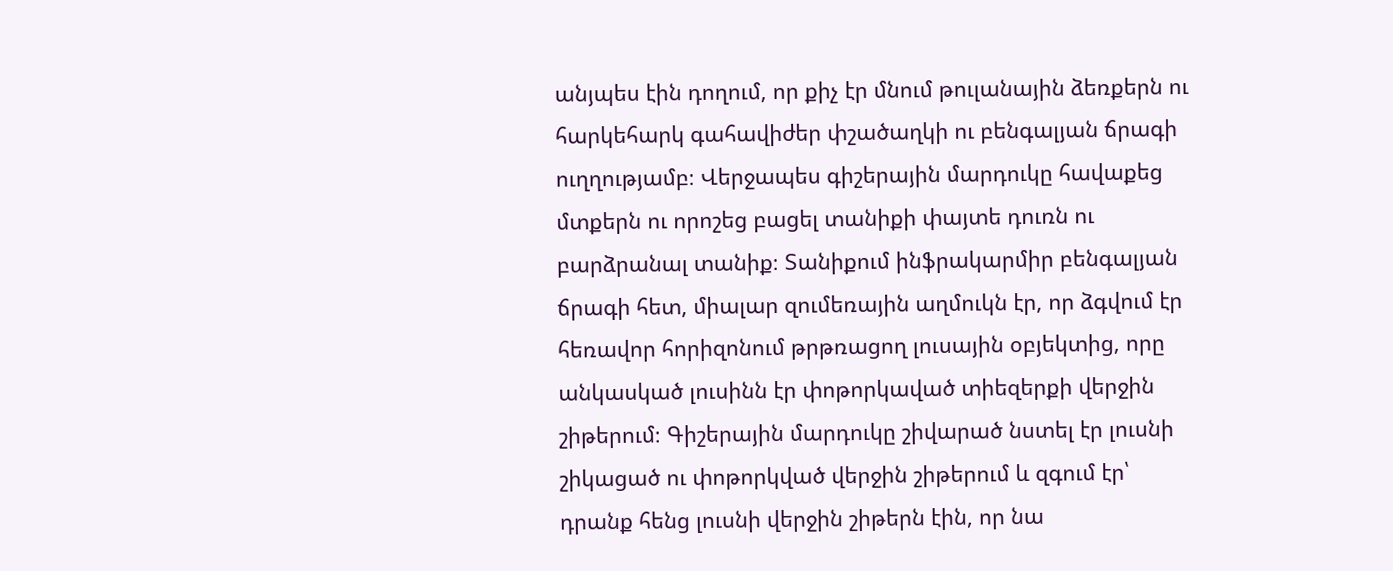անյպես էին դողում, որ քիչ էր մնում թուլանային ձեռքերն ու հարկեհարկ գահավիժեր փշածաղկի ու բենգալյան ճրագի ուղղությամբ։ Վերջապես գիշերային մարդուկը հավաքեց մտքերն ու որոշեց բացել տանիքի փայտե դուռն ու բարձրանալ տանիք։ Տանիքում ինֆրակարմիր բենգալյան ճրագի հետ, միալար զումեռային աղմուկն էր, որ ձգվում էր հեռավոր հորիզոնում թրթռացող լուսային օբյեկտից, որը անկասկած լուսինն էր փոթորկաված տիեզերքի վերջին շիթերում։ Գիշերային մարդուկը շիվարած նստել էր լուսնի շիկացած ու փոթորկված վերջին շիթերում և զգում էր՝ դրանք հենց լուսնի վերջին շիթերն էին, որ նա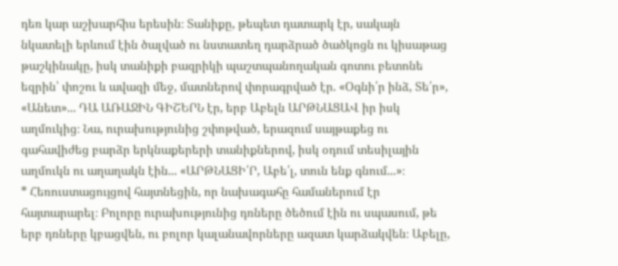դեռ կար աշխարհիս երեսին։ Տանիքը, թեպետ դատարկ էր, սակայն նկատելի երևում էին ծալված ու նստատեղ դարձրած ծածկոցն ու կիսաթաց թաշկինակը, իսկ տանիքի բազրիկի պաշտպանողական գոտու բետոնե եզրին՝ փոշու և ավազի մեջ, մատներով փորագրված էր. «Օգնի՛ր ինձ, Տե՛ր», «Անետ»... ԴԱ ԱՌԱՋԻՆ ԳԻՇԵՐՆ էր, երբ Աբելն ԱՐԹՆԱՑԱՎ իր իսկ աղմուկից։ Նա, ուրախությունից շփոթված, երազում սայթաքեց ու գահավիժեց բարձր երկնաքերերի տանիքներով, իսկ օդում տեսիլային աղմուկն ու աղաղակն էին... «ԱՐԹՆԱՑԻ՛Ր, Աբե՛լ, տուն ենք գնում...»։
* Հեռուստացույցով հայտնեցին, որ նախագահը համաներում էր հայտարարել։ Բոլորը ուրախությունից դռները ծեծում էին ու սպասում, թե երբ դռները կբացվեն, ու բոլոր կալանավորները ազատ կարձակվեն։ Աբելը,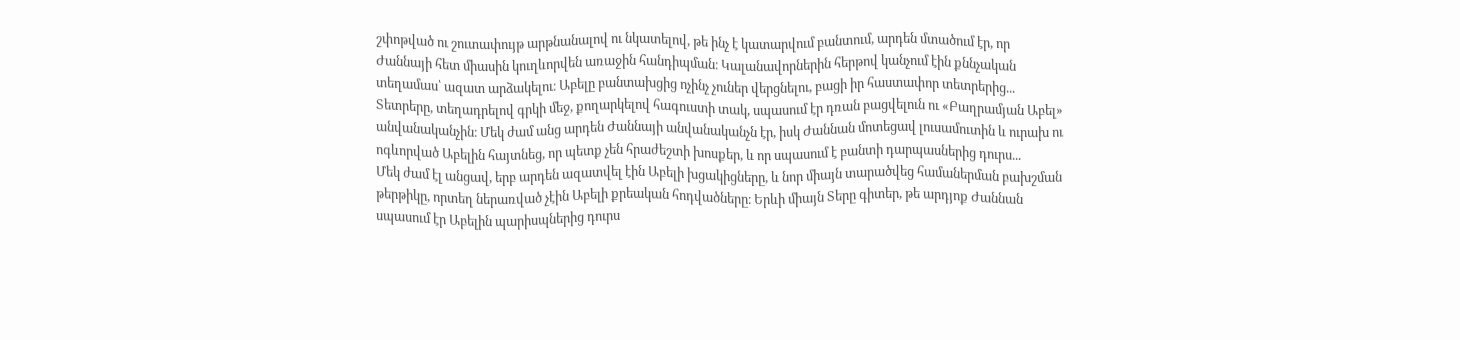շփոթված ու շուտափույթ արթնանալով ու նկատելով, թե ինչ է կատարվում բանտում, արդեն մտածում էր, որ Ժաննայի հետ միասին կուղևորվեն առաջին հանդիպման։ Կալանավորներին հերթով կանչում էին քննչական տեղամաս՝ ազատ արձակելու։ Աբելը բանտախցից ոչինչ չուներ վերցնելու, բացի իր հաստափոր տետրերից... Տետրերը, տեղադրելով գրկի մեջ, քողարկելով հագուստի տակ, սպասում էր դռան բացվելուն ու «Բաղրամյան Աբել» անվանականչին։ Մեկ ժամ անց արդեն Ժաննայի անվանականչն էր, իսկ Ժաննան մոտեցավ լուսամուտին և ուրախ ու ոգևորված Աբելին հայտնեց, որ պետք չեն հրաժեշտի խոսքեր, և որ սպասում է բանտի դարպասներից դուրս...
Մեկ ժամ էլ անցավ, երբ արդեն ազատվել էին Աբելի խցակիցները, և նոր միայն տարածվեց համաներման բախշման թերթիկը, որտեղ ներառված չէին Աբելի քրեական հոդվածները։ Երևի միայն Տերը գիտեր, թե արդյոք Ժաննան սպասում էր Աբելին պարիսպներից դուրս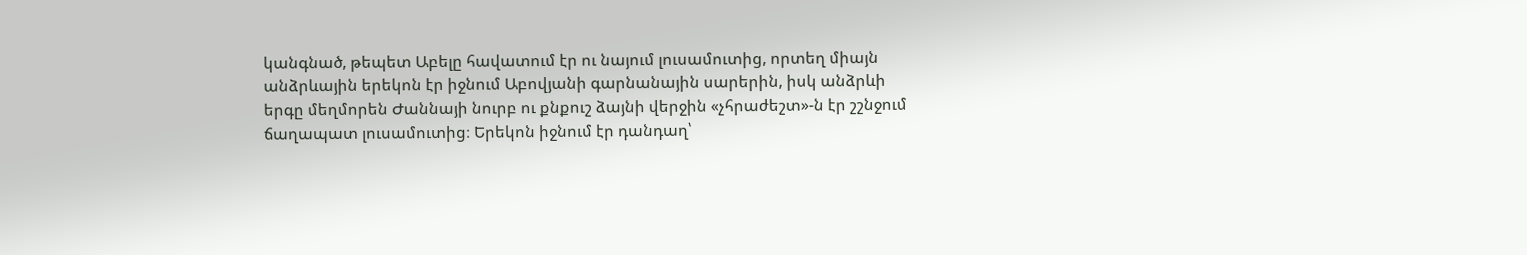կանգնած, թեպետ Աբելը հավատում էր ու նայում լուսամուտից, որտեղ միայն անձրևային երեկոն էր իջնում Աբովյանի գարնանային սարերին, իսկ անձրևի երգը մեղմորեն Ժաննայի նուրբ ու քնքուշ ձայնի վերջին «չհրաժեշտ»-ն էր շշնջում ճաղապատ լուսամուտից։ Երեկոն իջնում էր դանդաղ՝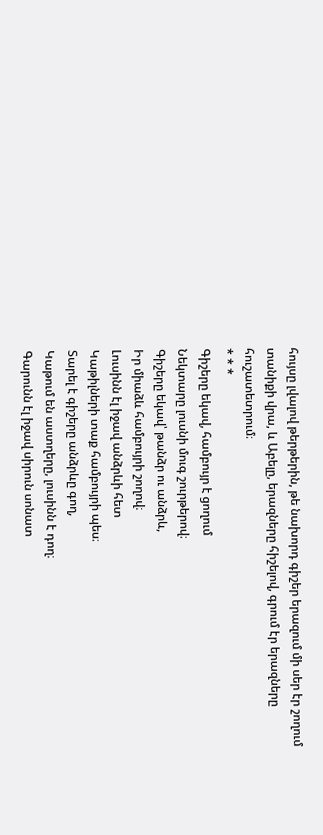հույսը լվալով թերթերին, թե նախորդ գիշեր երազում մի սեր էր շողում տանիքի վրա, և Աբելը, երազները հիշելով, գրում էր երազները հուշատետրում։
* * *
Գիշերը եկավ, համբույր է ցողում
Նեկտարը լուսնի մուգ շուրթերով։
Գիշերը եկավ՝ թանձր ու անձրև,
Իր միաձև համբույրի շողով։
Լուսինն էլ իջավ անձրևի հետ
Կաթիլների տաք համբույրի պես։
Տարել է գիշերը անձրևը գող,
Կաթում են աստղերը, լուսինն է դող։
Գարունն էլ իջավ սիրուն սոնատ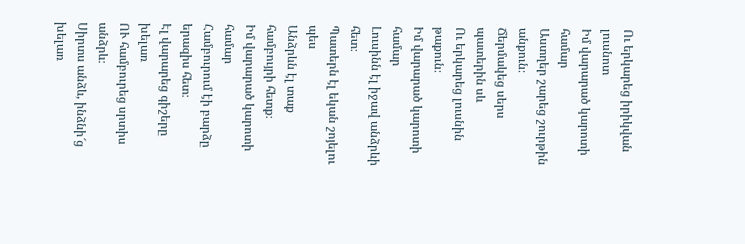Ու երկարեց իրիկվան լուսնոտ
Իմ վարարած կարոտի համար
Աստղեր շարեց շուրթին անքուն։
Ճերմակեց սերս պատերին սև
Ու երկարեց լուսնին թաքուն։
Իմ վարարած կարոտի համար
Լուսինն էլ իջավ անձրևի հետ։
Պատերն էլ եկան շոյելու պես
Անձրևն էլ տաք համբույրի հետք։
Իմ վարարած կարոտի համար
Համբուրում էի բարձը երազիս հետ։
Էլ վարարեց գիշերը խելառ
ՈՒ համբուրեց սրտիս անձրև։
Սիրտս անձև, ինձնի՜ց խելառ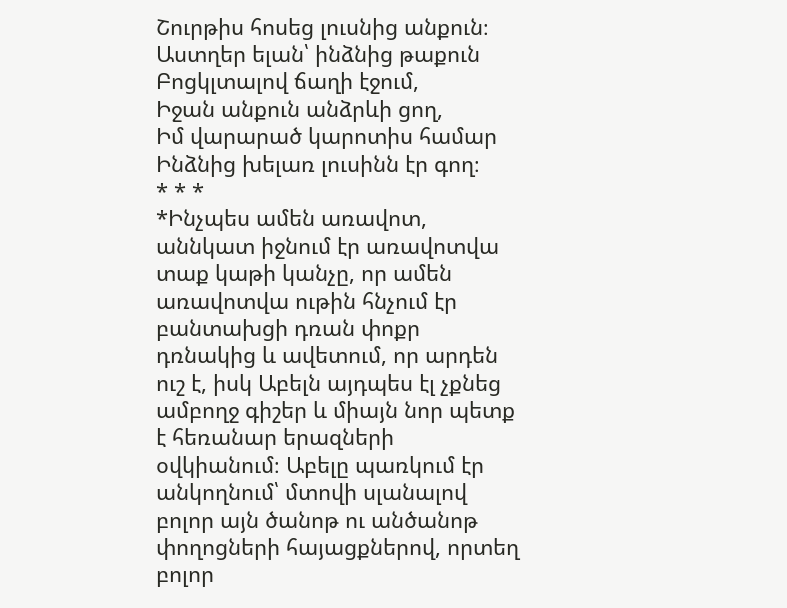Շուրթիս հոսեց լուսնից անքուն։
Աստղեր ելան՝ ինձնից թաքուն
Բոցկլտալով ճաղի էջում,
Իջան անքուն անձրևի ցող,
Իմ վարարած կարոտիս համար
Ինձնից խելառ լուսինն էր գող։
* * *
*Ինչպես ամեն առավոտ, աննկատ իջնում էր առավոտվա տաք կաթի կանչը, որ ամեն առավոտվա ութին հնչում էր բանտախցի դռան փոքր դռնակից և ավետում, որ արդեն ուշ է, իսկ Աբելն այդպես էլ չքնեց ամբողջ գիշեր և միայն նոր պետք է հեռանար երազների օվկիանում։ Աբելը պառկում էր անկողնում՝ մտովի սլանալով բոլոր այն ծանոթ ու անծանոթ փողոցների հայացքներով, որտեղ բոլոր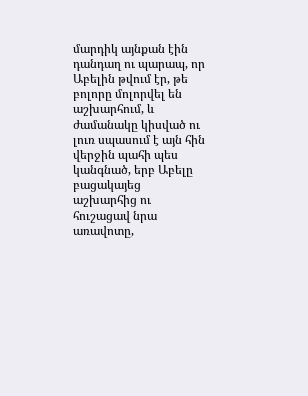մարդիկ այնքան էին դանդաղ ու պարապ, որ Աբելին թվում էր, թե բոլորը մոլորվել են աշխարհում, և ժամանակը կիսված ու լուռ սպասում է այն հին վերջին պահի պես կանգնած, երբ Աբելը բացակայեց աշխարհից ու հուշացավ նրա առավոտը,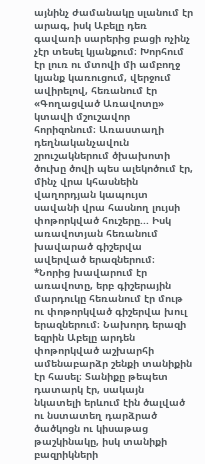այնինչ ժամանակը սլանում էր արագ, իսկ Աբելը դեռ գավառի սարերից բացի ոչինչ չէր տեսել կյանքում։ Խորհում էր լուռ ու մտովի մի ամբողջ կյանք կառուցում, վերջում ավիրելով, հեռանում էր «Գողացված Առավոտը» կտավի մշուշավոր հորիզոնում։ Առաստաղի դեղնականչավուն շրուշակներում ծխախոտի ծուխը ծովի պես ալեկոծում էր, մինչ վրա կհասնեին վաղորդյան կապույտ սավանի վրա հասնող լույսի փոթորկված հուշերը... Իսկ առավոտյան հեռանում խավարած գիշերվա ավերված երազներում։
*Նորից խավարում էր առավոտը, երբ գիշերային մարդուկը հեռանում էր մութ ու փոթորկված գիշերվա խուլ երազներում։ Նախորդ երազի եզրին Աբելը արդեն փոթորկված աշխարհի ամենաբարձր շենքի տանիքին էր հասել։ Տանիքը թեպետ դատարկ էր, սակայն նկատելի երևում էին ծալված ու նստատեղ դարձրած ծածկոցն ու կիսաթաց թաշկինակը, իսկ տանիքի բազրիկների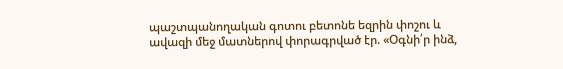պաշտպանողական գոտու բետոնե եզրին փոշու և ավազի մեջ մատներով փորագրված էր. «Օգնի՛ր ինձ,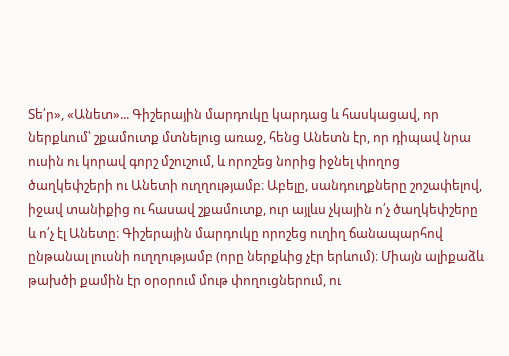Տե՛ր», «Անետ»... Գիշերային մարդուկը կարդաց և հասկացավ, որ ներքևում՝ շքամուտք մտնելուց առաջ, հենց Անետն էր, որ դիպավ նրա ուսին ու կորավ գորշ մշուշում, և որոշեց նորից իջնել փողոց ծաղկեփշերի ու Անետի ուղղությամբ։ Աբելը, սանդուղքները շոշափելով, իջավ տանիքից ու հասավ շքամուտք, ուր այլևս չկային ո՛չ ծաղկեփշերը և ո՛չ էլ Անետը։ Գիշերային մարդուկը որոշեց ուղիղ ճանապարհով ընթանալ լուսնի ուղղությամբ (որը ներքևից չէր երևում)։ Միայն ալիքաձև թախծի քամին էր օրօրում մութ փողուցներում, ու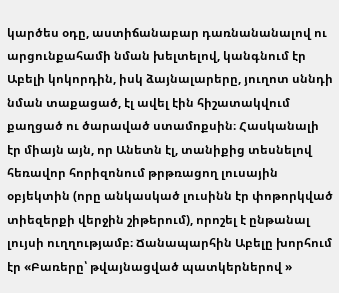կարծես օդը, աստիճանաբար դառնանանալով ու արցունքահամի նման խելտելով, կանգնում էր Աբելի կոկորդին, իսկ ձայնալարերը, յուղոտ սննդի նման տաքացած, էլ ավել էին հիշատակվում քաղցած ու ծարաված ստամոքսին։ Հասկանալի էր միայն այն, որ Անետն էլ, տանիքից տեսնելով հեռավոր հորիզոնում թրթռացող լուսային օբյեկտին (որը անկասկած լուսինն էր փոթորկված տիեզերքի վերջին շիթերում), որոշել է ընթանալ լույսի ուղղությամբ։ Ճանապարհին Աբելը խորհում էր «Բառերը՝ թվայնացված պատկերներով »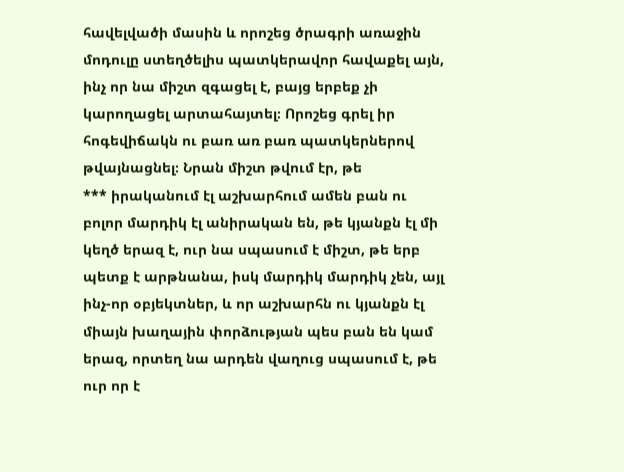հավելվածի մասին և որոշեց ծրագրի առաջին մոդուլը ստեղծելիս պատկերավոր հավաքել այն, ինչ որ նա միշտ զգացել է, բայց երբեք չի կարողացել արտահայտել։ Որոշեց գրել իր հոգեվիճակն ու բառ առ բառ պատկերներով թվայնացնել։ Նրան միշտ թվում էր, թե
*** իրականում էլ աշխարհում ամեն բան ու բոլոր մարդիկ էլ անիրական են, թե կյանքն էլ մի կեղծ երազ է, ուր նա սպասում է միշտ, թե երբ պետք է արթնանա, իսկ մարդիկ մարդիկ չեն, այլ ինչ-որ օբյեկտներ, և որ աշխարհն ու կյանքն էլ միայն խաղային փորձության պես բան են կամ երազ, որտեղ նա արդեն վաղուց սպասում է, թե ուր որ է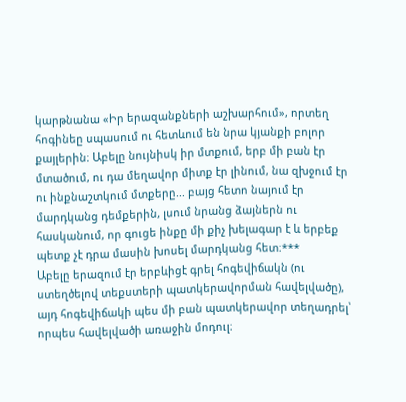կարթնանա «Իր երազանքների աշխարհում», որտեղ հոգինեը սպասում ու հետևում են նրա կյանքի բոլոր քայլերին։ Աբելը նույնիսկ իր մտքում, երբ մի բան էր մտածում, ու դա մեղավոր միտք էր լինում, նա զխջում էր ու ինքնաշտկում մտքերը... բայց հետո նայում էր մարդկանց դեմքերին, լսում նրանց ձայներն ու հասկանում, որ գուցե ինքը մի քիչ խելագար է և երբեք պետք չէ դրա մասին խոսել մարդկանց հետ։***
Աբելը երազում էր երբևիցէ գրել հոգեվիճակն (ու ստեղծելով տեքստերի պատկերավորման հավելվածը), այդ հոգեվիճակի պես մի բան պատկերավոր տեղադրել՝ որպես հավելվածի առաջին մոդուլ։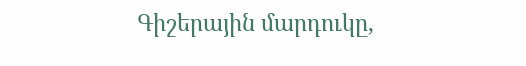Գիշերային մարդուկը,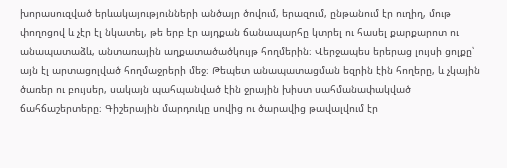խորասուզված երևակայությունների անծայր ծովում, երազում, ընթանում էր ուղիղ, մութ փողոցով և չէր էլ նկատել, թե երբ էր այդքան ճանապարհը կտրել ու հասել քարքարոտ ու անապատաձև, անտառային աղքատածածկույթ հողմերին։ Վերջապես երերաց լույսի ցոլքը՝ այն էլ արտացոլված հողմաջրերի մեջ։ Թեպետ անապատացման եզրին էին հողերը, և չկային ծառեր ու բույսեր, սակայն պահպանված էին ջրային խիստ սահմանափակված ճահճաշերտերը։ Գիշերային մարդուկը սովից ու ծարավից թավալվում էր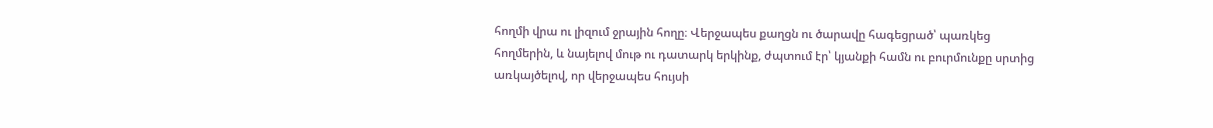հողմի վրա ու լիզում ջրային հողը։ Վերջապես քաղցն ու ծարավը հագեցրած՝ պառկեց հողմերին, և նայելով մութ ու դատարկ երկինք, ժպտում էր՝ կյանքի համն ու բուրմունքը սրտից առկայծելով, որ վերջապես հույսի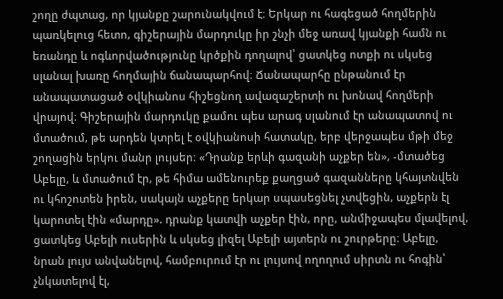շողը ժպտաց, որ կյանքը շարունակվում է։ Երկար ու հագեցած հողմերին պառկելուց հետո, գիշերային մարդուկը իր շնչի մեջ առավ կյանքի համն ու եռանդը և ոգևորվածությունը կրծքին դողալով՝ ցատկեց ոտքի ու սկսեց սլանալ խառը հողմային ճանապարհով։ Ճանապարհը ընթանում էր անապատացած օվկիանոս հիշեցնող ավազաշերտի ու խոնավ հողմերի վրայով։ Գիշերային մարդուկը քամու պես արագ սլանում էր անապատով ու մտածում, թե արդեն կտրել է օվկիանոսի հատակը, երբ վերջապես մթի մեջ շողացին երկու մանր լույսեր։ «Դրանք երևի գազանի աչքեր են», -մտածեց Աբելը, և մտածում էր, թե հիմա ամենուրեք քաղցած գազանները կհայտնվեն ու կհոշոտեն իրեն, սակայն աչքերը երկար սպասեցնել չտվեցին, աչքերն էլ կարոտել էին «մարդը». դրանք կատվի աչքեր էին, որը, անմիջապես մլավելով, ցատկեց Աբելի ուսերին և սկսեց լիզել Աբելի այտերն ու շուրթերը։ Աբելը, նրան լույս անվանելով, համբուրում էր ու լույսով ողողում սիրտն ու հոգին՝ չնկատելով էլ,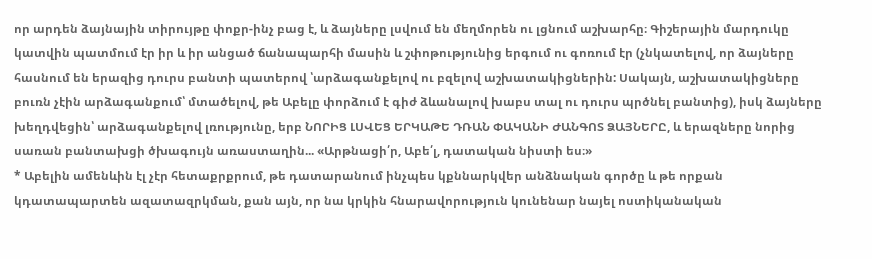որ արդեն ձայնային տիրույթը փոքր-ինչ բաց է, և ձայները լսվում են մեղմորեն ու լցնում աշխարհը։ Գիշերային մարդուկը կատվին պատմում էր իր և իր անցած ճանապարհի մասին և շփոթությունից երգում ու գոռում էր (չնկատելով, որ ձայները հասնում են երազից դուրս բանտի պատերով ՝արձագանքելով ու բզելով աշխատակիցներին: Սակայն, աշխատակիցները բուռն չէին արձագանքում՝ մտածելով, թե Աբելը փորձում է գիժ ձևանալով խաբս տալ ու դուրս պրծնել բանտից), իսկ ձայները խեղդվեցին՝ արձագանքելով լռությունը, երբ ՆՈՐԻՑ ԼՍՎԵՑ ԵՐԿԱԹԵ ԴՌԱՆ ՓԱԿԱՆԻ ԺԱՆԳՈՏ ՁԱՅՆԵՐԸ, և երազները նորից սառան բանտախցի ծխագույն առաստաղին... «Արթնացի՛ր, Աբե՛լ, դատական նիստի ես։»
* Աբելին ամենևին էլ չէր հետաքրքրում, թե դատարանում ինչպես կքննարկվեր անձնական գործը և թե որքան կդատապարտեն ազատազրկման, քան այն, որ նա կրկին հնարավորություն կունենար նայել ոստիկանական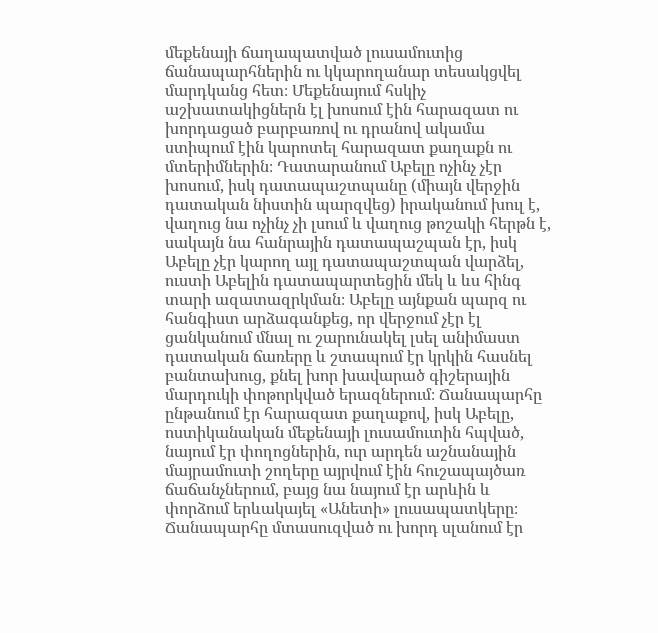մեքենայի ճաղապատված լուսամուտից ճանապարհներին ու կկարողանար տեսակցվել մարդկանց հետ։ Մեքենայում հսկիչ աշխատակիցներն էլ խոսում էին հարազատ ու խորդացած բարբառով ու դրանով ակամա ստիպում էին կարոտել հարազատ քաղաքն ու մտերիմներին։ Դատարանում Աբելը ոչինչ չէր խոսում, իսկ դատապաշտպանը (միայն վերջին դատական նիստին պարզվեց) իրականում խուլ է, վաղուց նա ոչինչ չի լսում և վաղուց թոշակի հերթն է, սակայն նա հանրային դատապաշպան էր, իսկ Աբելը չէր կարող այլ դատապաշտպան վարձել, ուստի Աբելին դատապարտեցին մեկ և ևս հինգ տարի ազատազրկման։ Աբելը այնքան պարզ ու հանգիստ արձագանքեց, որ վերջում չէր էլ ցանկանում մնալ ու շարունակել լսել անիմաստ դատական ճառերը և շտապում էր կրկին հասնել բանտախուց, քնել խոր խավարած գիշերային մարդուկի փոթորկված երազներում։ Ճանապարհը ընթանում էր հարազատ քաղաքով, իսկ Աբելը, ոստիկանական մեքենայի լուսամուտին հպված, նայում էր փողոցներին, ուր արդեն աշնանային մայրամուտի շողերը այրվում էին հուշապայծառ ճաճանչներում, բայց նա նայում էր արևին և փորձում երևակայել «Անետի» լուսապատկերը։ Ճանապարհը մտասուզված ու խորդ սլանում էր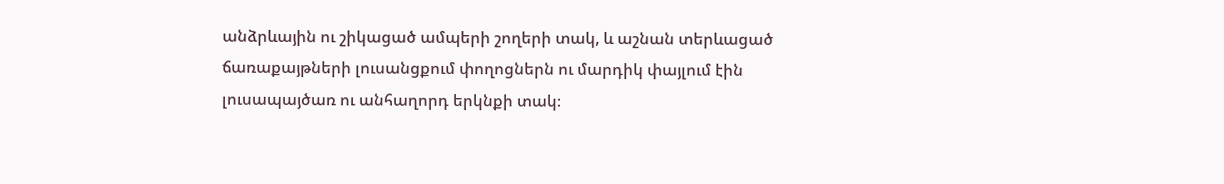անձրևային ու շիկացած ամպերի շողերի տակ, և աշնան տերևացած ճառաքայթների լուսանցքում փողոցներն ու մարդիկ փայլում էին լուսապայծառ ու անհաղորդ երկնքի տակ։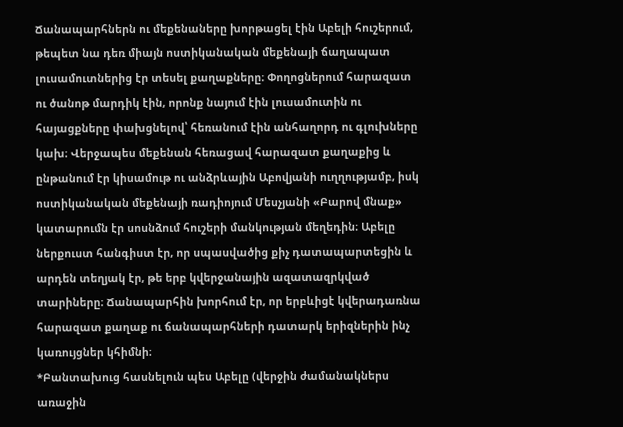Ճանապարհներն ու մեքենաները խորթացել էին Աբելի հուշերում, թեպետ նա դեռ միայն ոստիկանական մեքենայի ճաղապատ լուսամուտներից էր տեսել քաղաքները։ Փողոցներում հարազատ ու ծանոթ մարդիկ էին, որոնք նայում էին լուսամուտին ու հայացքները փախցնելով՝ հեռանում էին անհաղորդ ու գլուխները կախ։ Վերջապես մեքենան հեռացավ հարազատ քաղաքից և ընթանում էր կիսամութ ու անձրևային Աբովյանի ուղղությամբ, իսկ ոստիկանական մեքենայի ռադիոյում Մեսչյանի «Բարով մնաք» կատարումն էր սոսնձում հուշերի մանկության մեղեդին։ Աբելը ներքուստ հանգիստ էր, որ սպասվածից քիչ դատապարտեցին և արդեն տեղյակ էր, թե երբ կվերջանային ազատազրկված տարիները։ Ճանապարհին խորհում էր, որ երբևիցէ կվերադառնա հարազատ քաղաք ու ճանապարհների դատարկ երիզներին ինչ կառույցներ կհիմնի։
*Բանտախուց հասնելուն պես Աբելը (վերջին ժամանակներս առաջին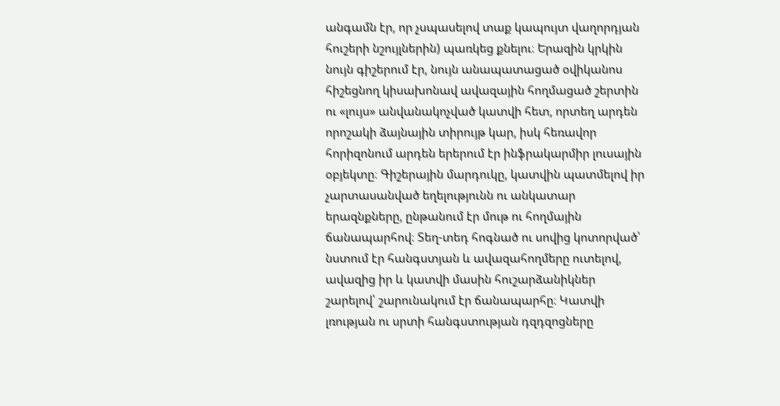անգամն էր, որ չսպասելով տաք կապույտ վաղորդյան հուշերի նշույլներին) պառկեց քնելու։ Երազին կրկին նույն գիշերում էր, նույն անապատացած օվիկանոս հիշեցնող կիսախոնավ ավազային հողմացած շերտին ու «լույս» անվանակոչված կատվի հետ, որտեղ արդեն որոշակի ձայնային տիրույթ կար, իսկ հեռավոր հորիզոնում արդեն երերում էր ինֆրակարմիր լուսային օբյեկտը։ Գիշերային մարդուկը, կատվին պատմելով իր չարտասանված եղելությունն ու անկատար երազնքները, ընթանում էր մութ ու հողմային ճանապարհով։ Տեղ-տեդ հոգնած ու սովից կոտորված՝ նստում էր հանգստյան և ավազահողմերը ուտելով, ավազից իր և կատվի մասին հուշարձանիկներ շարելով՝ շարունակում էր ճանապարհը։ Կատվի լռության ու սրտի հանգստության դզդզոցները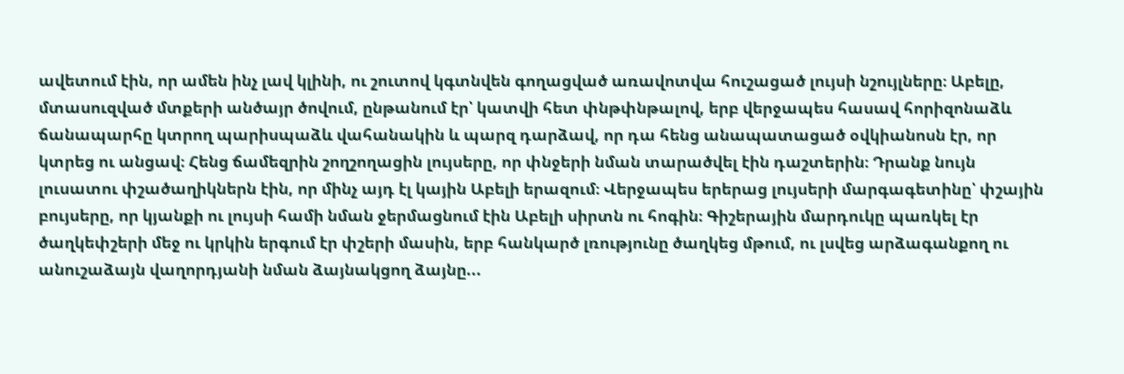ավետում էին, որ ամեն ինչ լավ կլինի, ու շուտով կգտնվեն գողացված առավոտվա հուշացած լույսի նշույլները։ Աբելը, մտասուզված մտքերի անծայր ծովում, ընթանում էր՝ կատվի հետ փնթփնթալով, երբ վերջապես հասավ հորիզոնաձև ճանապարհը կտրող պարիսպաձև վահանակին և պարզ դարձավ, որ դա հենց անապատացած օվկիանոսն էր, որ կտրեց ու անցավ։ Հենց ճամեզրին շողշողացին լույսերը, որ փնջերի նման տարածվել էին դաշտերին։ Դրանք նույն լուսատու փշածաղիկներն էին, որ մինչ այդ էլ կային Աբելի երազում։ Վերջապես երերաց լույսերի մարգագետինը՝ փշային բույսերը, որ կյանքի ու լույսի համի նման ջերմացնում էին Աբելի սիրտն ու հոգին։ Գիշերային մարդուկը պառկել էր ծաղկեփշերի մեջ ու կրկին երգում էր փշերի մասին, երբ հանկարծ լռությունը ծաղկեց մթում, ու լսվեց արձագանքող ու անուշաձայն վաղորդյանի նման ձայնակցող ձայնը...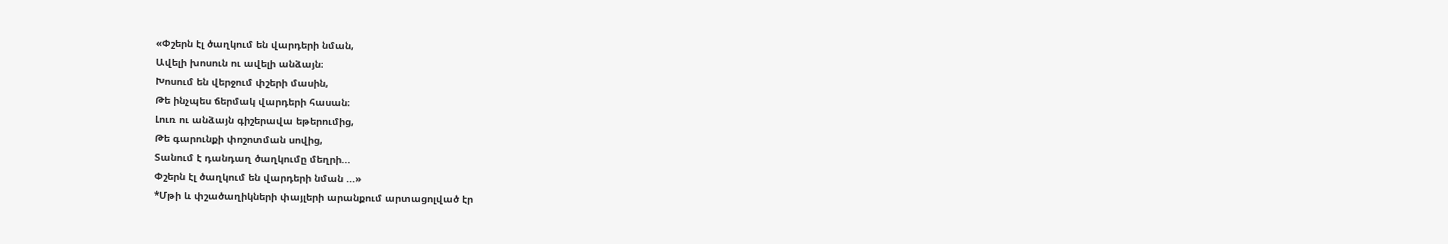«Փշերն էլ ծաղկում են վարդերի նման,
Ավելի խոսուն ու ավելի անձայն։
Խոսում են վերջում փշերի մասին,
Թե ինչպես ճերմակ վարդերի հասան։
Լուռ ու անձայն գիշերավա եթերումից,
Թե գարունքի փոշոտման սովից,
Տանում է դանդաղ ծաղկումը մեղրի...
Փշերն էլ ծաղկում են վարդերի նման ...»
*Մթի և փշածաղիկների փայլերի արանքում արտացոլված էր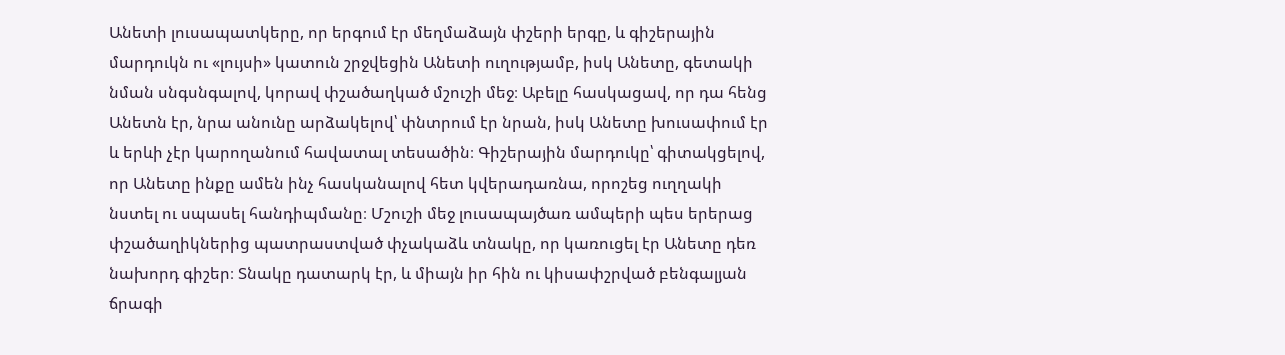Անետի լուսապատկերը, որ երգում էր մեղմաձայն փշերի երգը, և գիշերային մարդուկն ու «լույսի» կատուն շրջվեցին Անետի ուղությամբ, իսկ Անետը, գետակի նման սնգսնգալով, կորավ փշածաղկած մշուշի մեջ։ Աբելը հասկացավ, որ դա հենց Անետն էր, նրա անունը արձակելով՝ փնտրում էր նրան, իսկ Անետը խուսափում էր և երևի չէր կարողանում հավատալ տեսածին։ Գիշերային մարդուկը՝ գիտակցելով, որ Անետը ինքը ամեն ինչ հասկանալով հետ կվերադառնա, որոշեց ուղղակի նստել ու սպասել հանդիպմանը։ Մշուշի մեջ լուսապայծառ ամպերի պես երերաց փշածաղիկներից պատրաստված փչակաձև տնակը, որ կառուցել էր Անետը դեռ նախորդ գիշեր։ Տնակը դատարկ էր, և միայն իր հին ու կիսափշրված բենգալյան ճրագի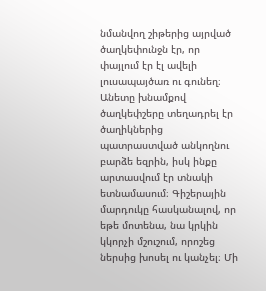նմանվող շիթերից այրված ծաղկեփունջն էր, որ փայլում էր էլ ավելի լուսապայծառ ու գունեղ։ Անետը խնամքով ծաղկեփշերը տեղադրել էր ծաղիկներից պատրաստված անկողնու բարձե եզրին, իսկ ինքը արտասվում էր տնակի ետնամասում։ Գիշերային մարդուկը հասկանալով, որ եթե մոտենա, նա կրկին կկորչի մշուշում, որոշեց ներսից խոսել ու կանչել։ Մի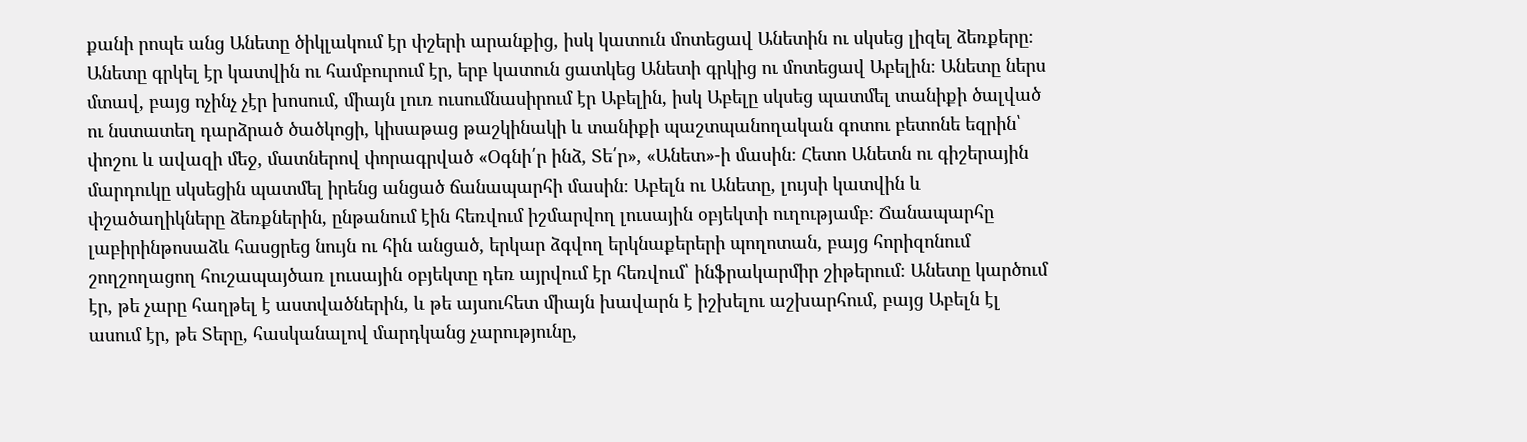քանի րոպե անց Անետը ծիկլակում էր փշերի արանքից, իսկ կատուն մոտեցավ Անետին ու սկսեց լիզել ձեռքերը։ Անետը գրկել էր կատվին ու համբուրում էր, երբ կատուն ցատկեց Անետի գրկից ու մոտեցավ Աբելին։ Անետը ներս մտավ, բայց ոչինչ չէր խոսում, միայն լուռ ուսումնասիրում էր Աբելին, իսկ Աբելը սկսեց պատմել տանիքի ծալված ու նստատեղ դարձրած ծածկոցի, կիսաթաց թաշկինակի և տանիքի պաշտպանողական գոտու բետոնե եզրին՝ փոշու և ավազի մեջ, մատներով փորագրված «Օգնի՛ր ինձ, Տե՛ր», «Անետ»-ի մասին։ Հետո Անետն ու գիշերային մարդուկը սկսեցին պատմել իրենց անցած ճանապարհի մասին։ Աբելն ու Անետը, լույսի կատվին և փշածաղիկները ձեռքներին, ընթանում էին հեռվում իշմարվող լուսային օբյեկտի ուղությամբ։ Ճանապարհը լաբիրինթոսաձև հասցրեց նույն ու հին անցած, երկար ձգվող երկնաքերերի պողոտան, բայց հորիզոնում շողշողացող հուշապայծառ լուսային օբյեկտը դեռ այրվում էր հեռվում՝ ինֆրակարմիր շիթերում։ Անետը կարծում էր, թե չարը հաղթել է աստվածներին, և թե այսուհետ միայն խավարն է իշխելու աշխարհում, բայց Աբելն էլ ասում էր, թե Տերը, հասկանալով մարդկանց չարությունը,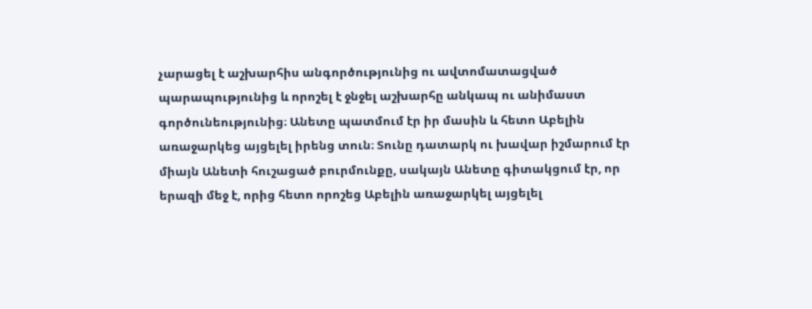չարացել է աշխարհիս անգործությունից ու ավտոմատացված պարապությունից և որոշել է ջնջել աշխարհը անկապ ու անիմաստ գործունեությունից։ Անետը պատմում էր իր մասին և հետո Աբելին առաջարկեց այցելել իրենց տուն։ Տունը դատարկ ու խավար իշմարում էր միայն Անետի հուշացած բուրմունքը, սակայն Անետը գիտակցում էր, որ երազի մեջ է, որից հետո որոշեց Աբելին առաջարկել այցելել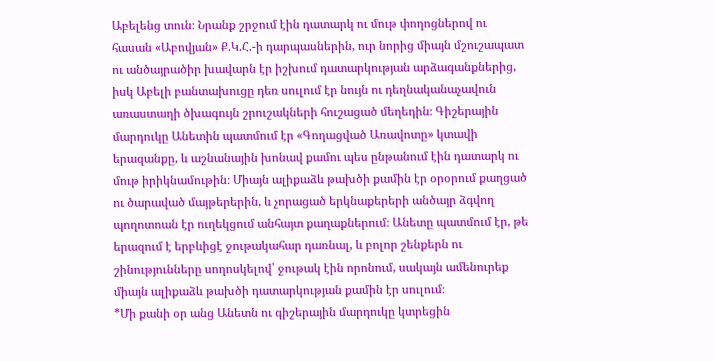Աբելենց տուն։ Նրանք շրջում էին դատարկ ու մութ փողոցներով ու հասան «Աբովյան» Ք.Կ.Հ.-ի դարպասներին, ուր նորից միայն մշուշապատ ու անծայրածիր խավարն էր իշխում դատարկության արձագանքներից, իսկ Աբելի բանտախուցը դեռ սուլում էր նույն ու դեղնականաչավուն առաստաղի ծխագույն շրուշակների հուշացած մեղեդին։ Գիշերային մարդուկը Անետին պատմում էր «Գողացված Առավոտը» կտավի երազանքը, և աշնանային խոնավ քամու պես ընթանում էին դատարկ ու մութ իրիկնամութին։ Միայն ալիքաձև թախծի քամին էր օրօրում քաղցած ու ծարաված մայթերերին, և չորացած երկնաքերերի անծայր ձգվող պողոտոան էր ուղեկցում անհայտ քաղաքներում։ Անետը պատմում էր, թե երազում է երբևիցէ ջութակահար դառնալ, և բոլոր շենքերն ու շինությունները սողոսկելով՝ ջութակ էին որոնում, սակայն ամենուրեք միայն ալիքաձև թախծի դատարկության քամին էր սուլում։
*Մի քանի օր անց Անետն ու գիշերային մարդուկը կտրեցին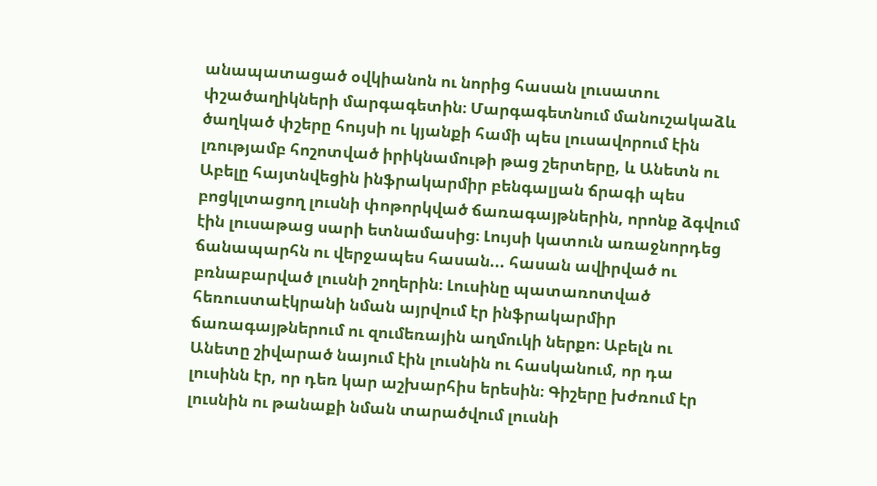անապատացած օվկիանոն ու նորից հասան լուսատու փշածաղիկների մարգագետին։ Մարգագետնում մանուշակաձև ծաղկած փշերը հույսի ու կյանքի համի պես լուսավորում էին լռությամբ հոշոտված իրիկնամութի թաց շերտերը, և Անետն ու Աբելը հայտնվեցին ինֆրակարմիր բենգալյան ճրագի պես բոցկլտացող լուսնի փոթորկված ճառագայթներին, որոնք ձգվում էին լուսաթաց սարի ետնամասից։ Լույսի կատուն առաջնորդեց ճանապարհն ու վերջապես հասան... հասան ավիրված ու բռնաբարված լուսնի շողերին։ Լուսինը պատառոտված հեռուստաէկրանի նման այրվում էր ինֆրակարմիր ճառագայթներում ու զումեռային աղմուկի ներքո։ Աբելն ու Անետը շիվարած նայում էին լուսնին ու հասկանում, որ դա լուսինն էր, որ դեռ կար աշխարհիս երեսին։ Գիշերը խժռում էր լուսնին ու թանաքի նման տարածվում լուսնի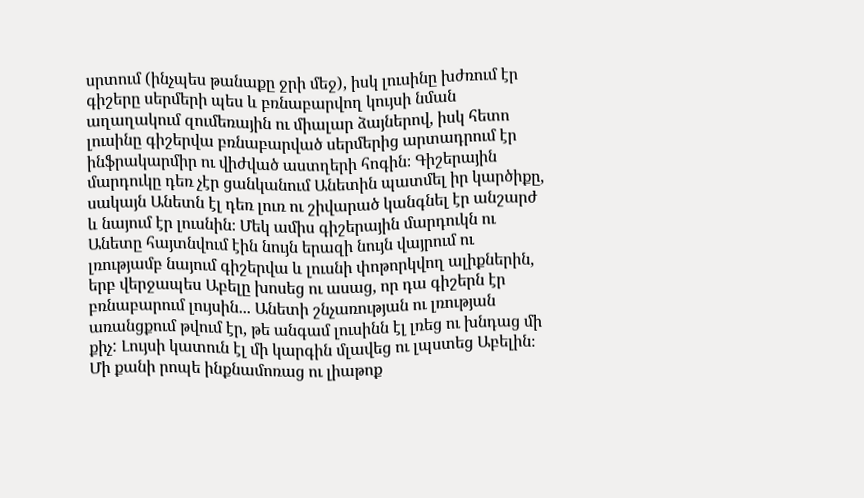սրտում (ինչպես թանաքը ջրի մեջ), իսկ լուսինը խժռում էր գիշերը սերմերի պես և բռնաբարվող կույսի նման աղաղակում զումեռային ու միալար ձայներով, իսկ հետո լուսինը գիշերվա բռնաբարված սերմերից արտադրում էր ինֆրակարմիր ու վիժված աստղերի հոգին։ Գիշերային մարդուկը դեռ չէր ցանկանում Անետին պատմել իր կարծիքը, սակայն Անետն էլ դեռ լուռ ու շիվարած կանգնել էր անշարժ և նայում էր լուսնին։ Մեկ ամիս գիշերային մարդուկն ու Անետը հայտնվում էին նույն երազի նույն վայրում ու լռությամբ նայում գիշերվա և լուսնի փոթորկվող ալիքներին, երբ վերջապես Աբելը խոսեց ու ասաց, որ դա գիշերն էր բռնաբարում լույսին... Անետի շնչառության ու լռության առանցքում թվում էր, թե անգամ լուսինն էլ լռեց ու խնդաց մի քիչ: Լույսի կատուն էլ մի կարգին մլավեց ու լպստեց Աբելին։ Մի քանի րոպե ինքնամոռաց ու լիաթոք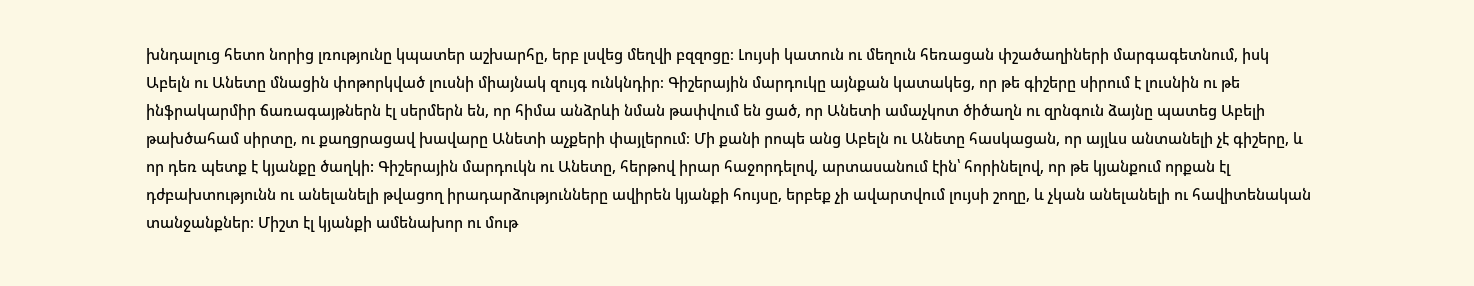խնդալուց հետո նորից լռությունը կպատեր աշխարհը, երբ լսվեց մեղվի բզզոցը։ Լույսի կատուն ու մեղուն հեռացան փշածաղիների մարգագետնում, իսկ Աբելն ու Անետը մնացին փոթորկված լուսնի միայնակ զույգ ունկնդիր։ Գիշերային մարդուկը այնքան կատակեց, որ թե գիշերը սիրում է լուսնին ու թե ինֆրակարմիր ճառագայթներն էլ սերմերն են, որ հիմա անձրևի նման թափվում են ցած, որ Անետի ամաչկոտ ծիծաղն ու զրնգուն ձայնը պատեց Աբելի թախծահամ սիրտը, ու քաղցրացավ խավարը Անետի աչքերի փայլերում։ Մի քանի րոպե անց Աբելն ու Անետը հասկացան, որ այլևս անտանելի չէ գիշերը, և որ դեռ պետք է կյանքը ծաղկի: Գիշերային մարդուկն ու Անետը, հերթով իրար հաջորդելով, արտասանում էին՝ հորինելով, որ թե կյանքում որքան էլ դժբախտությունն ու անելանելի թվացող իրադարձությունները ավիրեն կյանքի հույսը, երբեք չի ավարտվում լույսի շողը, և չկան անելանելի ու հավիտենական տանջանքներ։ Միշտ էլ կյանքի ամենախոր ու մութ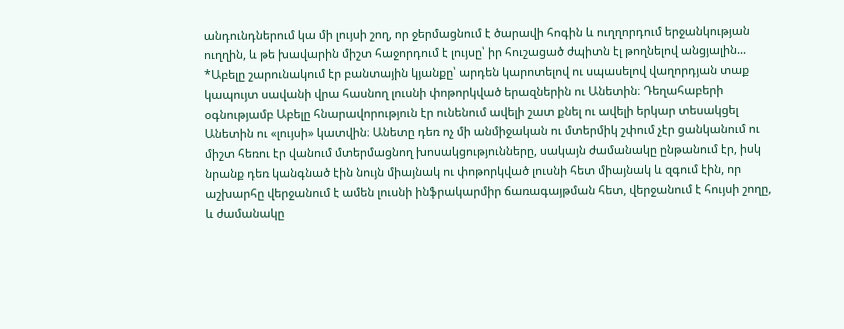անդունդներում կա մի լույսի շող, որ ջերմացնում է ծարավի հոգին և ուղղորդում երջանկության ուղղին, և թե խավարին միշտ հաջորդում է լույսը՝ իր հուշացած ժպիտն էլ թողնելով անցյալին...
*Աբելը շարունակում էր բանտային կյանքը՝ արդեն կարոտելով ու սպասելով վաղորդյան տաք կապույտ սավանի վրա հասնող լուսնի փոթորկված երազներին ու Անետին։ Դեղահաբերի օգնությամբ Աբելը հնարավորություն էր ունենում ավելի շատ քնել ու ավելի երկար տեսակցել Անետին ու «լույսի» կատվին։ Անետը դեռ ոչ մի անմիջական ու մտերմիկ շփում չէր ցանկանում ու միշտ հեռու էր վանում մտերմացնող խոսակցությունները, սակայն ժամանակը ընթանում էր, իսկ նրանք դեռ կանգնած էին նույն միայնակ ու փոթորկված լուսնի հետ միայնակ և զգում էին, որ աշխարհը վերջանում է ամեն լուսնի ինֆրակարմիր ճառագայթման հետ, վերջանում է հույսի շողը, և ժամանակը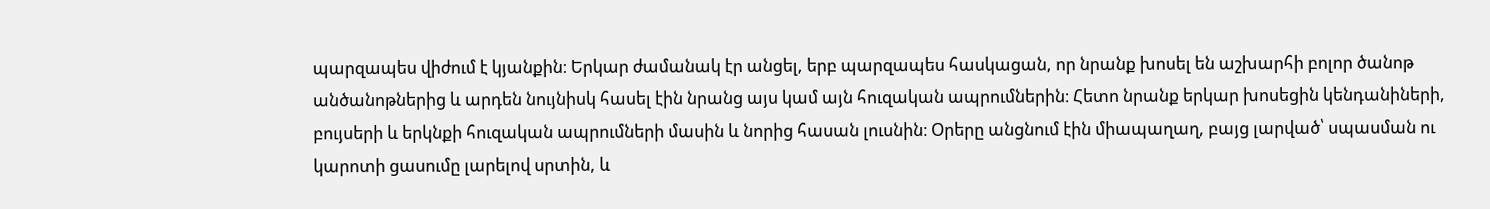պարզապես վիժում է կյանքին։ Երկար ժամանակ էր անցել, երբ պարզապես հասկացան, որ նրանք խոսել են աշխարհի բոլոր ծանոթ անծանոթներից և արդեն նույնիսկ հասել էին նրանց այս կամ այն հուզական ապրումներին։ Հետո նրանք երկար խոսեցին կենդանիների, բույսերի և երկնքի հուզական ապրումների մասին և նորից հասան լուսնին։ Օրերը անցնում էին միապաղաղ, բայց լարված՝ սպասման ու կարոտի ցասումը լարելով սրտին, և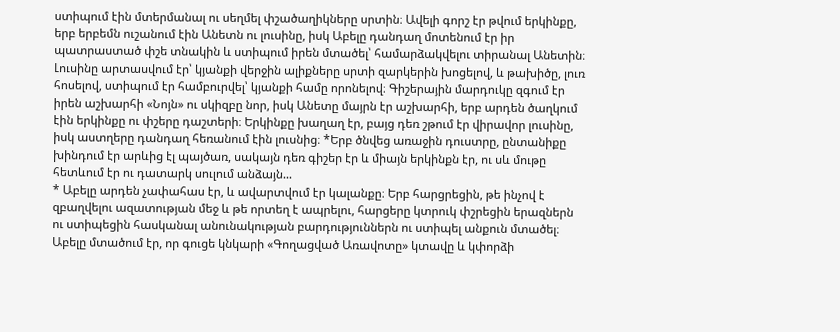ստիպում էին մտերմանալ ու սեղմել փշածաղիկները սրտին։ Ավելի գորշ էր թվում երկինքը, երբ երբեմն ուշանում էին Անետն ու լուսինը, իսկ Աբելը դանդաղ մոտենում էր իր պատրաստած փշե տնակին և ստիպում իրեն մտածել՝ համարձակվելու տիրանալ Անետին։ Լուսինը արտասվում էր՝ կյանքի վերջին ալիքները սրտի զարկերին խոցելով, և թախիծը, լուռ հոսելով, ստիպում էր համբուրվել՝ կյանքի համը որոնելով։ Գիշերային մարդուկը զգում էր իրեն աշխարհի «Նոյն» ու սկիզբը նոր, իսկ Անետը մայրն էր աշխարհի, երբ արդեն ծաղկում էին երկինքը ու փշերը դաշտերի։ Երկինքը խաղաղ էր, բայց դեռ շթում էր վիրավոր լուսինը, իսկ աստղերը դանդաղ հեռանում էին լուսնից։ *Երբ ծնվեց առաջին դուստրը, ընտանիքը խինդում էր արևից էլ պայծառ, սակայն դեռ գիշեր էր և միայն երկինքն էր, ու սև մութը հետևում էր ու դատարկ սուլում անձայն...
* Աբելը արդեն չափահաս էր, և ավարտվում էր կալանքը։ Երբ հարցրեցին, թե ինչով է զբաղվելու ազատության մեջ և թե որտեղ է ապրելու, հարցերը կտրուկ փշրեցին երազներն ու ստիպեցին հասկանալ անունակության բարդություններն ու ստիպել անքուն մտածել։ Աբելը մտածում էր, որ գուցե կնկարի «Գողացված Առավոտը» կտավը և կփորձի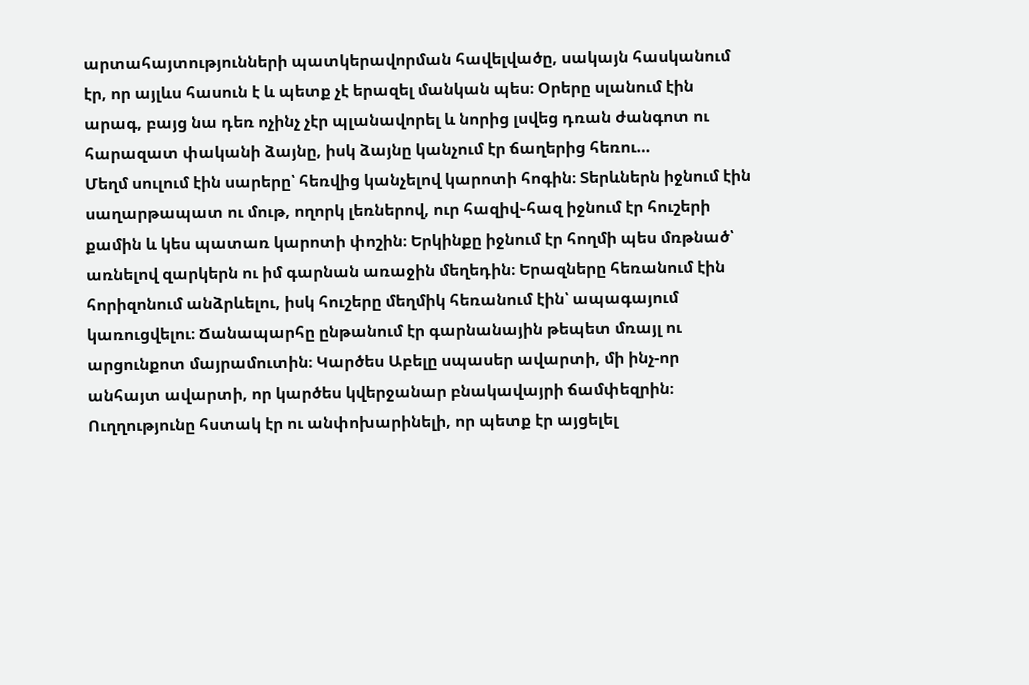արտահայտությունների պատկերավորման հավելվածը, սակայն հասկանում էր, որ այլևս հասուն է և պետք չէ երազել մանկան պես։ Օրերը սլանում էին արագ, բայց նա դեռ ոչինչ չէր պլանավորել և նորից լսվեց դռան ժանգոտ ու հարազատ փականի ձայնը, իսկ ձայնը կանչում էր ճաղերից հեռու…
Մեղմ սուլում էին սարերը՝ հեռվից կանչելով կարոտի հոգին։ Տերևներն իջնում էին սաղարթապատ ու մութ, ողորկ լեռներով, ուր հազիվ֊հազ իջնում էր հուշերի քամին և կես պատառ կարոտի փոշին։ Երկինքը իջնում էր հողմի պես մռթնած՝ առնելով զարկերն ու իմ գարնան առաջին մեղեդին։ Երազները հեռանում էին հորիզոնում անձրևելու, իսկ հուշերը մեղմիկ հեռանում էին՝ ապագայում կառուցվելու։ Ճանապարհը ընթանում էր գարնանային թեպետ մռայլ ու արցունքոտ մայրամուտին։ Կարծես Աբելը սպասեր ավարտի, մի ինչ-որ անհայտ ավարտի, որ կարծես կվերջանար բնակավայրի ճամփեզրին։ Ուղղությունը հստակ էր ու անփոխարինելի, որ պետք էր այցելել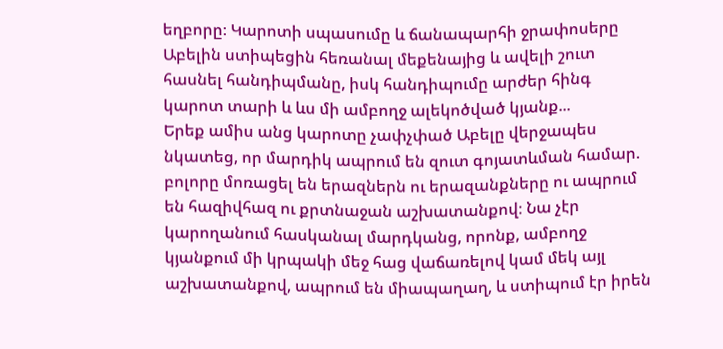եղբորը։ Կարոտի սպասումը և ճանապարհի ջրափոսերը Աբելին ստիպեցին հեռանալ մեքենայից և ավելի շուտ հասնել հանդիպմանը, իսկ հանդիպումը արժեր հինգ կարոտ տարի և ևս մի ամբողջ ալեկոծված կյանք...
Երեք ամիս անց կարոտը չափչփած Աբելը վերջապես նկատեց, որ մարդիկ ապրում են զուտ գոյատևման համար. բոլորը մոռացել են երազներն ու երազանքները ու ապրում են հազիվհազ ու քրտնաջան աշխատանքով։ Նա չէր կարողանում հասկանալ մարդկանց, որոնք, ամբողջ կյանքում մի կրպակի մեջ հաց վաճառելով կամ մեկ այլ աշխատանքով, ապրում են միապաղաղ, և ստիպում էր իրեն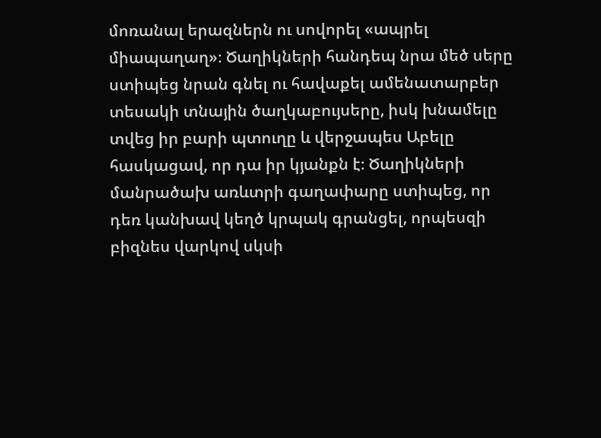մոռանալ երազներն ու սովորել «ապրել միապաղաղ»։ Ծաղիկների հանդեպ նրա մեծ սերը ստիպեց նրան գնել ու հավաքել ամենատարբեր տեսակի տնային ծաղկաբույսերը, իսկ խնամելը տվեց իր բարի պտուղը և վերջապես Աբելը հասկացավ, որ դա իր կյանքն է։ Ծաղիկների մանրածախ առևտրի գաղափարը ստիպեց, որ դեռ կանխավ կեղծ կրպակ գրանցել, որպեսզի բիզնես վարկով սկսի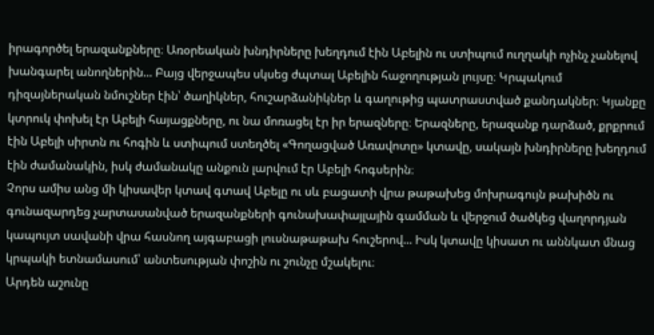իրագործել երազանքները։ Առօրեական խնդիրները խեղդում էին Աբելին ու ստիպում ուղղակի ոչինչ չանելով խանգարել անողներին... Բայց վերջապես սկսեց ժպտալ Աբելին հաջողության լույսը։ Կրպակում դիզայներական նմուշներ էին՝ ծաղիկներ, հուշարձանիկներ և գաղութից պատրաստված քանդակներ։ Կյանքը կտրուկ փոխել էր Աբելի հայացքները, ու նա մոռացել էր իր երազները։ Երազները, երազանք դարձած, քրքրում էին Աբելի սիրտն ու հոգին և ստիպում ստեղծել «Գողացված Առավոտը» կտավը, սակայն խնդիրները խեղդում էին ժամանակին, իսկ ժամանակը անքուն լարվում էր Աբելի հոգսերին։
Չորս ամիս անց մի կիսավեր կտավ գտավ Աբելը ու սև բացատի վրա թաթախեց մոխրագույն թախիծն ու գունազարդեց չարտասանված երազանքների գունախափայլային գամման և վերջում ծածկեց վաղորդյան կապույտ սավանի վրա հասնող այգաբացի լուսնաթաթախ հուշերով... Իսկ կտավը կիսատ ու աննկատ մնաց կրպակի ետնամասում՝ անտեսության փոշին ու շունչը մշակելու։
Արդեն աշունը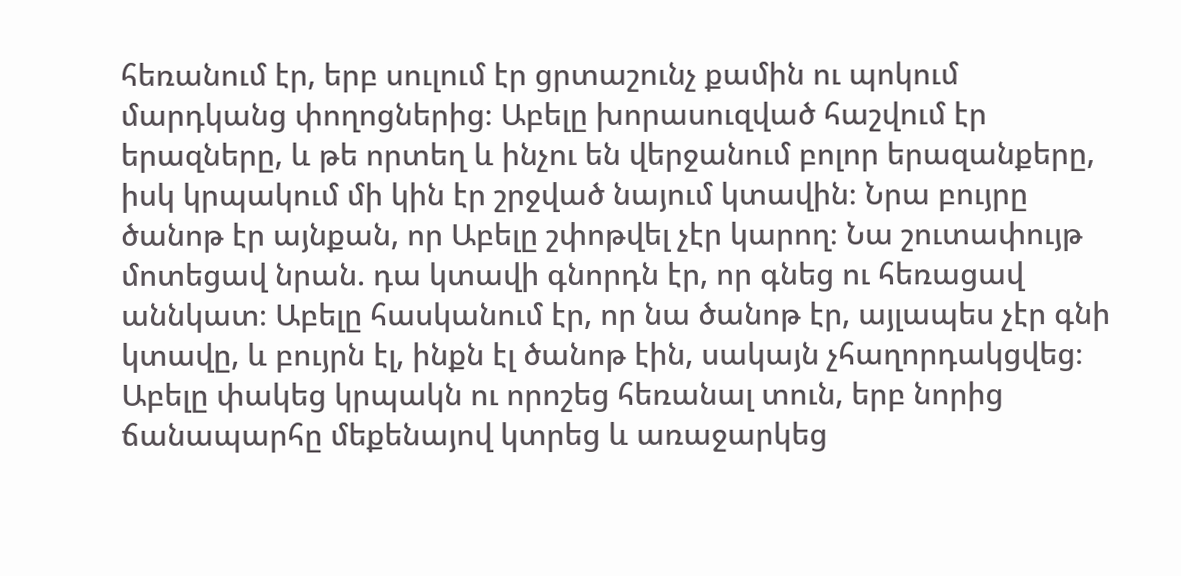հեռանում էր, երբ սուլում էր ցրտաշունչ քամին ու պոկում մարդկանց փողոցներից։ Աբելը խորասուզված հաշվում էր երազները, և թե որտեղ և ինչու են վերջանում բոլոր երազանքերը, իսկ կրպակում մի կին էր շրջված նայում կտավին։ Նրա բույրը ծանոթ էր այնքան, որ Աբելը շփոթվել չէր կարող։ Նա շուտափույթ մոտեցավ նրան. դա կտավի գնորդն էր, որ գնեց ու հեռացավ աննկատ։ Աբելը հասկանում էր, որ նա ծանոթ էր, այլապես չէր գնի կտավը, և բույրն էլ, ինքն էլ ծանոթ էին, սակայն չհաղորդակցվեց։ Աբելը փակեց կրպակն ու որոշեց հեռանալ տուն, երբ նորից ճանապարհը մեքենայով կտրեց և առաջարկեց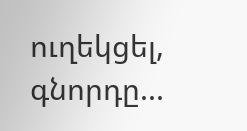ուղեկցել, գնորդը...